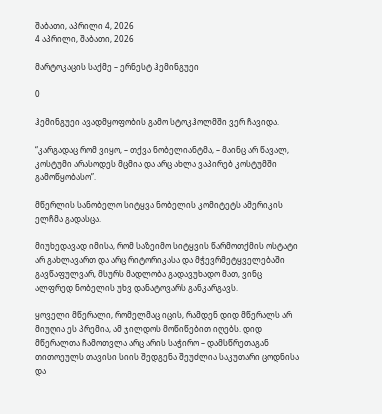შაბათი, აპრილი 4, 2026
4 აპრილი, შაბათი, 2026

მარტოკაცის საქმე – ერნესტ ჰემინგუეი

0

ჰემინგუეი ავადმყოფობის გამო სტოკჰოლმში ვერ ჩავიდა.

“კარგადაც რომ ვიყო, – თქვა ნობელიანტმა, – მაინც არ წავალ, კოსტუმი არასოდეს მცმია და არც ახლა ვაპირებ კოსტუმში გამოწყობასო”.

მწერლის სანობელო სიტყვა ნობელის კომიტეტს ამერიკის ელჩმა გადასცა.

მიუხედავად იმისა, რომ საზეიმო სიტყვის წარმოთქმის ოსტატი არ გახლავართ და არც რიტორიკასა და მჭევრმეტყველებაში გავწაფულვარ, მსურს მადლობა გადავუხადო მათ, ვინც ალფრედ ნობელის უხვ დანატოვარს განკარგავს.

ყოველი მწერალი, რომელმაც იცის, რამდენ დიდ მწერალს არ მიუღია ეს პრემია, ამ ჯილდოს მოწიწებით იღებს. დიდ მწერალთა ჩამოთვლა არც არის საჭირო – დამსწრეთაგან თითოეულს თავისი სიის შედგენა შეუძლია საკუთარი ცოდნისა და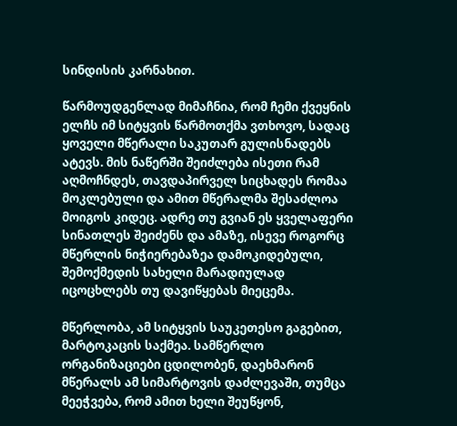სინდისის კარნახით.

წარმოუდგენლად მიმაჩნია, რომ ჩემი ქვეყნის ელჩს იმ სიტყვის წარმოთქმა ვთხოვო, სადაც ყოველი მწერალი საკუთარ გულისნადებს ატევს. მის ნაწერში შეიძლება ისეთი რამ აღმოჩნდეს, თავდაპირველ სიცხადეს რომაა მოკლებული და ამით მწერალმა შესაძლოა მოიგოს კიდეც. ადრე თუ გვიან ეს ყველაფერი სინათლეს შეიძენს და ამაზე, ისევე როგორც მწერლის ნიჭიერებაზეა დამოკიდებული, შემოქმედის სახელი მარადიულად იცოცხლებს თუ დავიწყებას მიეცემა.

მწერლობა, ამ სიტყვის საუკეთესო გაგებით, მარტოკაცის საქმეა. სამწერლო ორგანიზაციები ცდილობენ, დაეხმარონ მწერალს ამ სიმარტოვის დაძლევაში, თუმცა მეეჭვება, რომ ამით ხელი შეუწყონ,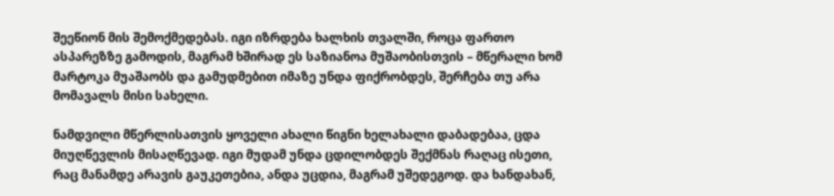შეეწიონ მის შემოქმედებას. იგი იზრდება ხალხის თვალში, როცა ფართო ასპარეზზე გამოდის, მაგრამ ხშირად ეს საზიანოა მუშაობისთვის – მწერალი ხომ მარტოკა მუაშაობს და გამუდმებით იმაზე უნდა ფიქრობდეს, შერჩება თუ არა მომავალს მისი სახელი.

ნამდვილი მწერლისათვის ყოველი ახალი წიგნი ხელახალი დაბადებაა, ცდა მიუღწევლის მისაღწევად. იგი მუდამ უნდა ცდილობდეს შექმნას რაღაც ისეთი, რაც მანამდე არავის გაუკეთებია, ანდა უცდია, მაგრამ უშედეგოდ. და ხანდახან,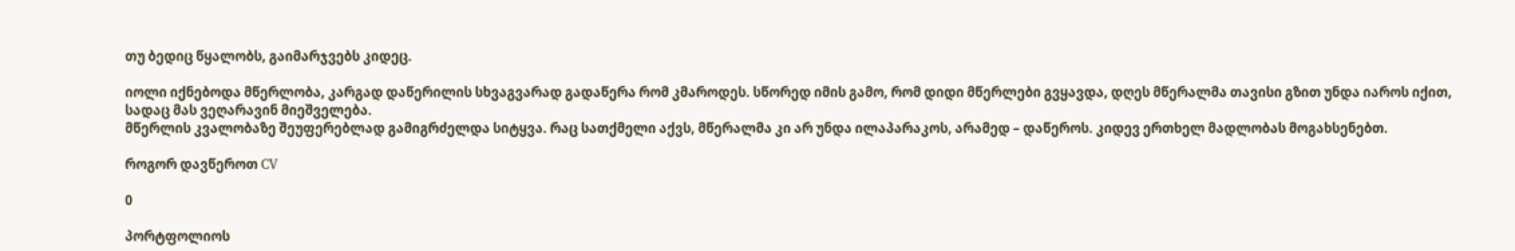თუ ბედიც წყალობს, გაიმარჯვებს კიდეც.

იოლი იქნებოდა მწერლობა, კარგად დაწერილის სხვაგვარად გადაწერა რომ კმაროდეს. სწორედ იმის გამო, რომ დიდი მწერლები გვყავდა, დღეს მწერალმა თავისი გზით უნდა იაროს იქით, სადაც მას ვეღარავინ მიეშველება.
მწერლის კვალობაზე შეუფერებლად გამიგრძელდა სიტყვა. რაც სათქმელი აქვს, მწერალმა კი არ უნდა ილაპარაკოს, არამედ – დაწეროს. კიდევ ერთხელ მადლობას მოგახსენებთ.

როგორ დავწეროთ CV

0

პორტფოლიოს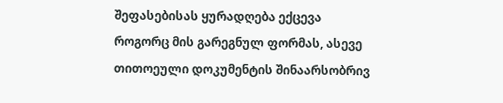შეფასებისას ყურადღება ექცევა როგორც მის გარეგნულ ფორმას, ასევე
თითოეული დოკუმენტის შინაარსობრივ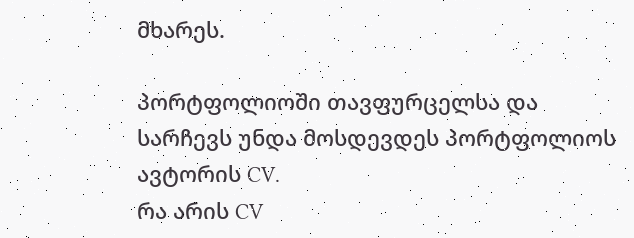მხარეს.

პორტფოლიოში თავფურცელსა და სარჩევს უნდა მოსდევდეს პორტფოლიოს ავტორის CV.
რა არის CV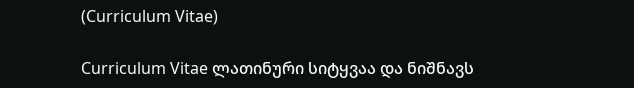(Curriculum Vitae)

Curriculum Vitae ლათინური სიტყვაა და ნიშნავს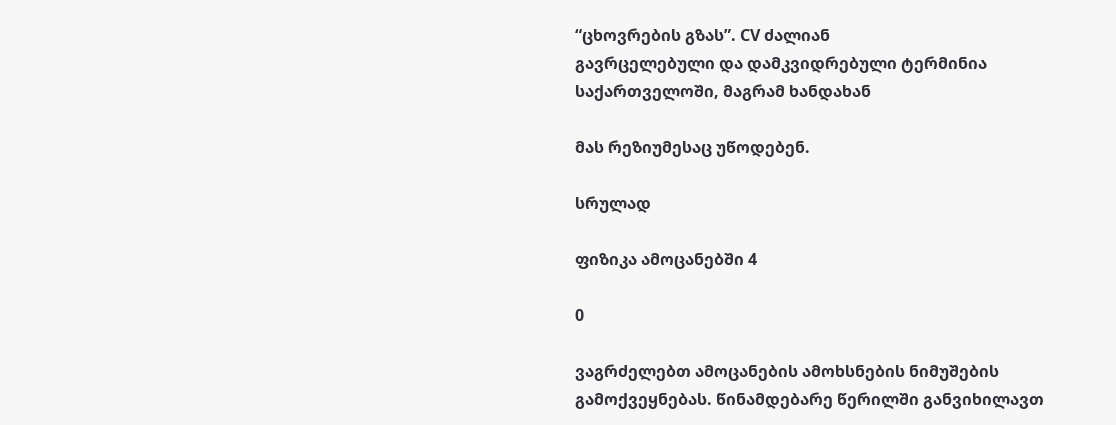“ცხოვრების გზას”. CV ძალიან
გავრცელებული და დამკვიდრებული ტერმინია საქართველოში, მაგრამ ხანდახან

მას რეზიუმესაც უწოდებენ.

სრულად

ფიზიკა ამოცანებში 4

0

ვაგრძელებთ ამოცანების ამოხსნების ნიმუშების გამოქვეყნებას. წინამდებარე წერილში განვიხილავთ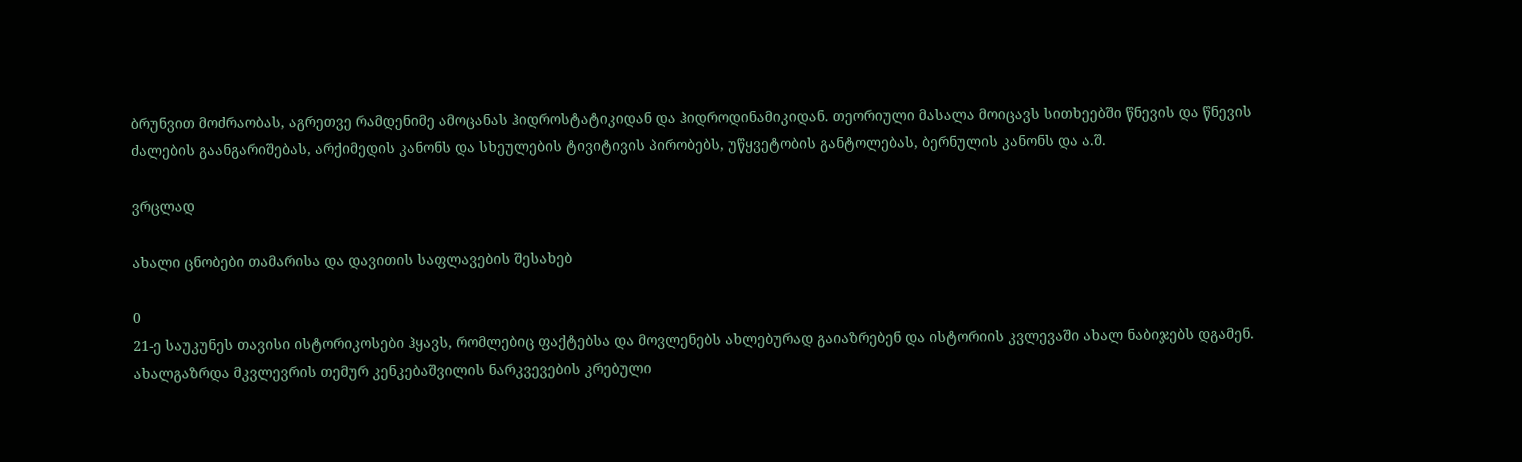ბრუნვით მოძრაობას, აგრეთვე რამდენიმე ამოცანას ჰიდროსტატიკიდან და ჰიდროდინამიკიდან. თეორიული მასალა მოიცავს სითხეებში წნევის და წნევის ძალების გაანგარიშებას, არქიმედის კანონს და სხეულების ტივიტივის პირობებს, უწყვეტობის განტოლებას, ბერნულის კანონს და ა.შ.

ვრცლად

ახალი ცნობები თამარისა და დავითის საფლავების შესახებ

0
21-ე საუკუნეს თავისი ისტორიკოსები ჰყავს, რომლებიც ფაქტებსა და მოვლენებს ახლებურად გაიაზრებენ და ისტორიის კვლევაში ახალ ნაბიჯებს დგამენ. ახალგაზრდა მკვლევრის თემურ კენკებაშვილის ნარკვევების კრებული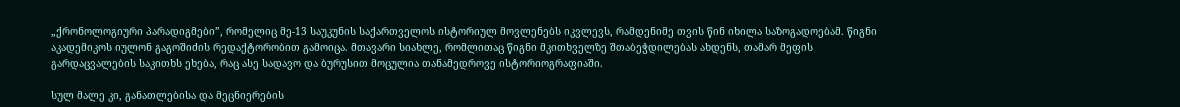„ქრონოლოგიური პარადიგმები”, რომელიც მე-13 საუკუნის საქართველოს ისტორიულ მოვლენებს იკვლევს, რამდენიმე თვის წინ იხილა საზოგადოებამ. წიგნი აკადემიკოს იულონ გაგოშიძის რედაქტორობით გამოიცა. მთავარი სიახლე, რომლითაც წიგნი მკითხველზე შთაბეჭდილებას ახდენს, თამარ მეფის გარდაცვალების საკითხს ეხება, რაც ასე სადავო და ბურუსით მოცულია თანამედროვე ისტორიოგრაფიაში.

სულ მალე კი, განათლებისა და მეცნიერების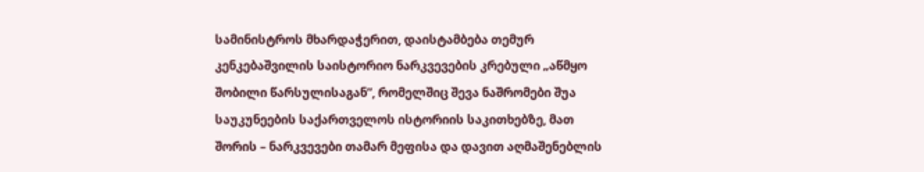სამინისტროს მხარდაჭერით, დაისტამბება თემურ კენკებაშვილის საისტორიო ნარკვევების კრებული „აწმყო შობილი წარსულისაგან”, რომელშიც შევა ნაშრომები შუა საუკუნეების საქართველოს ისტორიის საკითხებზე, მათ შორის – ნარკვევები თამარ მეფისა და დავით აღმაშენებლის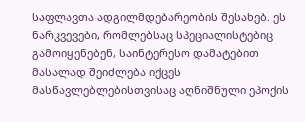საფლავთა ადგილმდებარეობის შესახებ. ეს ნარკვევები, რომლებსაც სპეციალისტებიც გამოიყენებენ, საინტერესო დამატებით მასალად შეიძლება იქცეს მასწავლებლებისთვისაც აღნიშნული ეპოქის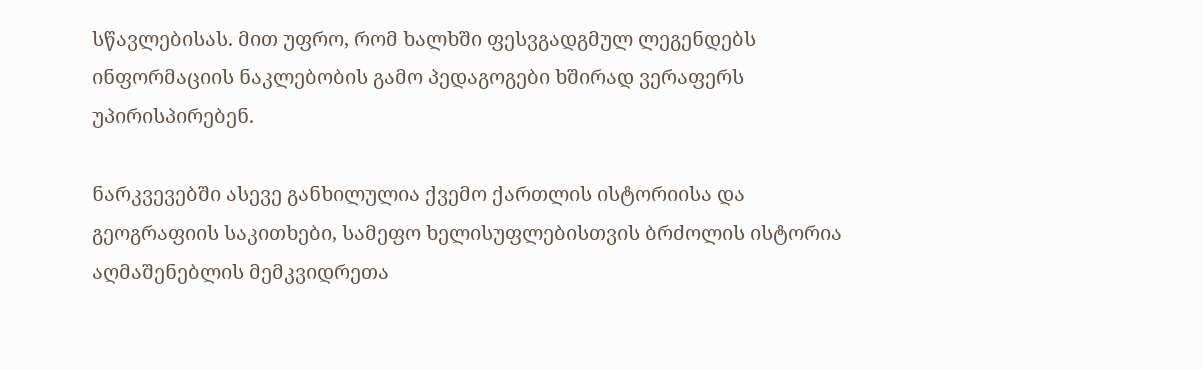სწავლებისას. მით უფრო, რომ ხალხში ფესვგადგმულ ლეგენდებს ინფორმაციის ნაკლებობის გამო პედაგოგები ხშირად ვერაფერს უპირისპირებენ.

ნარკვევებში ასევე განხილულია ქვემო ქართლის ისტორიისა და გეოგრაფიის საკითხები, სამეფო ხელისუფლებისთვის ბრძოლის ისტორია აღმაშენებლის მემკვიდრეთა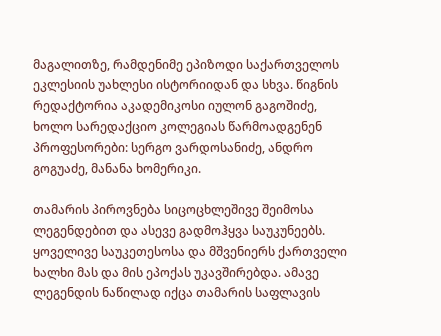მაგალითზე, რამდენიმე ეპიზოდი საქართველოს ეკლესიის უახლესი ისტორიიდან და სხვა. წიგნის რედაქტორია აკადემიკოსი იულონ გაგოშიძე, ხოლო სარედაქციო კოლეგიას წარმოადგენენ პროფესორები: სერგო ვარდოსანიძე, ანდრო გოგუაძე, მანანა ხომერიკი.

თამარის პიროვნება სიცოცხლეშივე შეიმოსა ლეგენდებით და ასევე გადმოჰყვა საუკუნეებს. ყოველივე საუკეთესოსა და მშვენიერს ქართველი ხალხი მას და მის ეპოქას უკავშირებდა. ამავე ლეგენდის ნაწილად იქცა თამარის საფლავის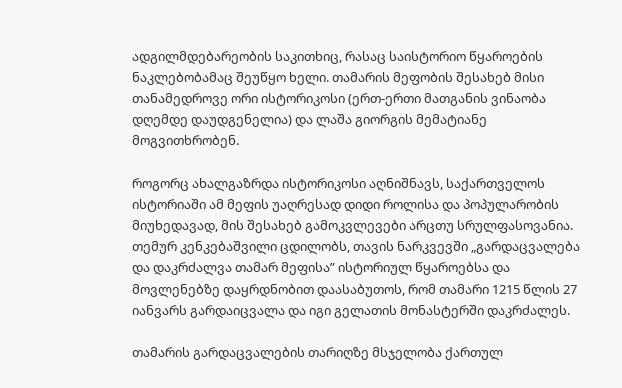ადგილმდებარეობის საკითხიც, რასაც საისტორიო წყაროების ნაკლებობამაც შეუწყო ხელი. თამარის მეფობის შესახებ მისი თანამედროვე ორი ისტორიკოსი (ერთ-ერთი მათგანის ვინაობა დღემდე დაუდგენელია) და ლაშა გიორგის მემატიანე მოგვითხრობენ.

როგორც ახალგაზრდა ისტორიკოსი აღნიშნავს, საქართველოს ისტორიაში ამ მეფის უაღრესად დიდი როლისა და პოპულარობის მიუხედავად, მის შესახებ გამოკვლევები არცთუ სრულფასოვანია. თემურ კენკებაშვილი ცდილობს, თავის ნარკვევში „გარდაცვალება და დაკრძალვა თამარ მეფისა” ისტორიულ წყაროებსა და მოვლენებზე დაყრდნობით დაასაბუთოს, რომ თამარი 1215 წლის 27 იანვარს გარდაიცვალა და იგი გელათის მონასტერში დაკრძალეს.

თამარის გარდაცვალების თარიღზე მსჯელობა ქართულ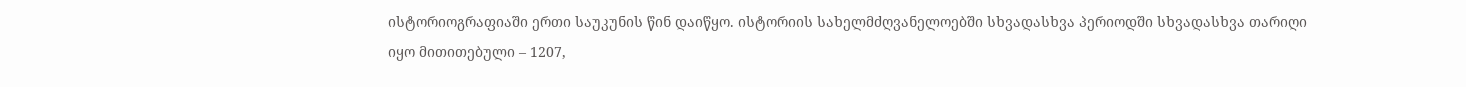ისტორიოგრაფიაში ერთი საუკუნის წინ დაიწყო. ისტორიის სახელმძღვანელოებში სხვადასხვა პერიოდში სხვადასხვა თარიღი იყო მითითებული – 1207,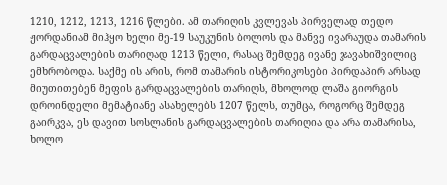1210, 1212, 1213, 1216 წლები. ამ თარიღის კვლევას პირველად თედო ჟორდანიამ მიჰყო ხელი მე-19 საუკუნის ბოლოს და მანვე ივარაუდა თამარის გარდაცვალების თარიღად 1213 წელი, რასაც შემდეგ ივანე ჯავახიშვილიც ემხრობოდა. საქმე ის არის, რომ თამარის ისტორიკოსები პირდაპირ არსად მიუთითებენ მეფის გარდაცვალების თარიღს, მხოლოდ ლაშა გიორგის დროინდელი მემატიანე ასახელებს 1207 წელს, თუმცა, როგორც შემდეგ გაირკვა, ეს დავით სოსლანის გარდაცვალების თარიღია და არა თამარისა, ხოლო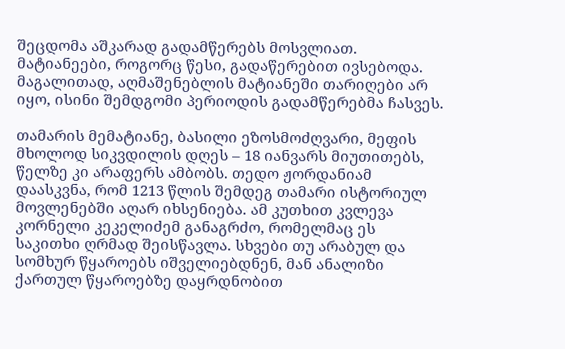შეცდომა აშკარად გადამწერებს მოსვლიათ. მატიანეები, როგორც წესი, გადაწერებით ივსებოდა. მაგალითად, აღმაშენებლის მატიანეში თარიღები არ იყო, ისინი შემდგომი პერიოდის გადამწერებმა ჩასვეს.

თამარის მემატიანე, ბასილი ეზოსმოძღვარი, მეფის მხოლოდ სიკვდილის დღეს – 18 იანვარს მიუთითებს, წელზე კი არაფერს ამბობს. თედო ჟორდანიამ დაასკვნა, რომ 1213 წლის შემდეგ თამარი ისტორიულ მოვლენებში აღარ იხსენიება. ამ კუთხით კვლევა კორნელი კეკელიძემ განაგრძო, რომელმაც ეს საკითხი ღრმად შეისწავლა. სხვები თუ არაბულ და სომხურ წყაროებს იშველიებდნენ, მან ანალიზი ქართულ წყაროებზე დაყრდნობით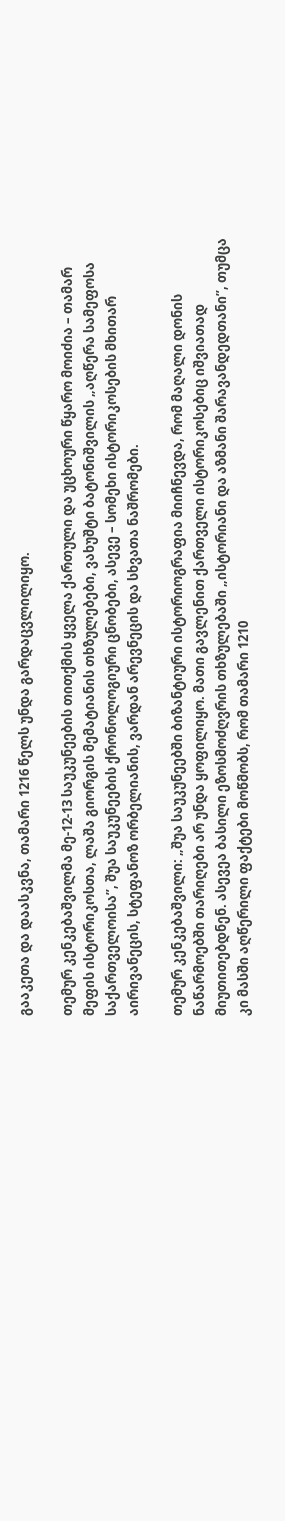გააკეთა და დაასკვნა, თამარი 1216 წელს უნდა გარდაცვლილიყო.

თემურ კენკებაშვილმა მე-12-13 საუკუნეების თითქმის ყველა ქართული და უცხოური წყარო მოიძია – თამარ მეფის ისტორიკოსთა, ლაშა გიორგის მემატიანის თხზულებები, ვახუშტი ბატონიშვილის „აღწერა სამეფოსა საქართველოისა”, შუა საუკუნეების ქრონოლოგიური ცნობები, ასევე – სომეხი ისტორიკოსების მხითარ აირივანეცის, სტეფანოზ ორბელიანის, ვარდან არევნეცის და სხვათა ნაშრომები.

თემურ კენკებაშვილი: „შუა საუკუნეებში ბიზანტიური ისტორიოგრაფია მიიჩნევდა, რომ მაღალი დონის ნაწარმოებში თარიღები არ უნდა ყოფილიყო. მათი გავლენით ქართველი ისტორიკოსებიც იშვიათად მიუთითებდნენ. ასევეა ბასილი ეზოსმოძღვრის თხზულებაში „ისტორიანი და აზმანი შარავანდედთანი”, თუმცა კი მასში აღწერილი ფაქტები მოწმობს, რომ თამარი 1210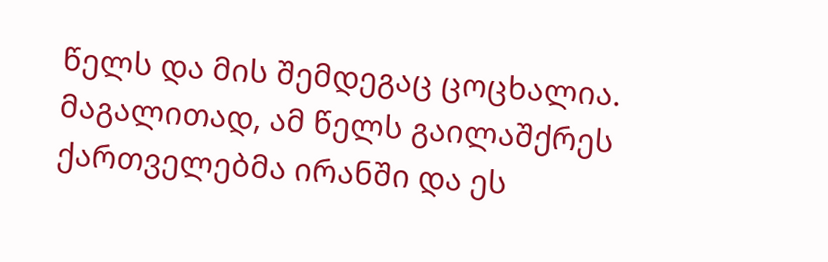წელს და მის შემდეგაც ცოცხალია. მაგალითად, ამ წელს გაილაშქრეს ქართველებმა ირანში და ეს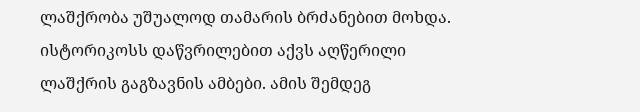ლაშქრობა უშუალოდ თამარის ბრძანებით მოხდა. ისტორიკოსს დაწვრილებით აქვს აღწერილი ლაშქრის გაგზავნის ამბები. ამის შემდეგ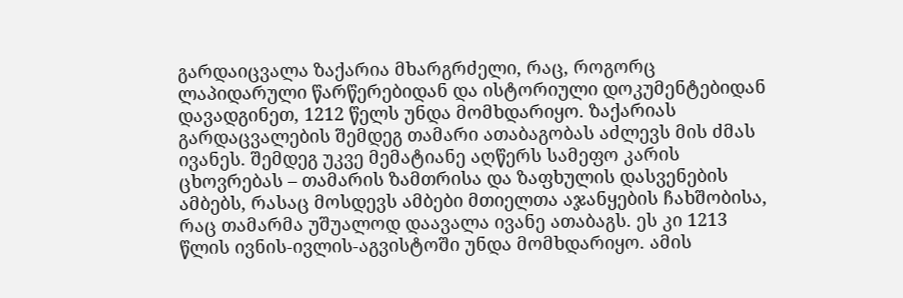გარდაიცვალა ზაქარია მხარგრძელი, რაც, როგორც ლაპიდარული წარწერებიდან და ისტორიული დოკუმენტებიდან დავადგინეთ, 1212 წელს უნდა მომხდარიყო. ზაქარიას გარდაცვალების შემდეგ თამარი ათაბაგობას აძლევს მის ძმას ივანეს. შემდეგ უკვე მემატიანე აღწერს სამეფო კარის ცხოვრებას – თამარის ზამთრისა და ზაფხულის დასვენების ამბებს, რასაც მოსდევს ამბები მთიელთა აჯანყების ჩახშობისა, რაც თამარმა უშუალოდ დაავალა ივანე ათაბაგს. ეს კი 1213 წლის ივნის-ივლის-აგვისტოში უნდა მომხდარიყო. ამის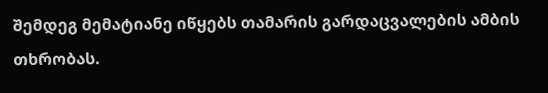შემდეგ მემატიანე იწყებს თამარის გარდაცვალების ამბის თხრობას.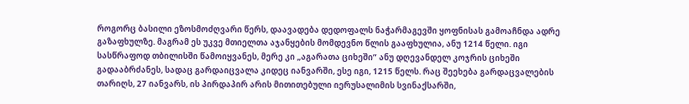როგორც ბასილი ეზოსმოძღვარი წერს, დაავადება დედოფალს ნაჭარმაგევში ყოფნისას გამოაჩნდა ადრე გაზაფხულზე. მაგრამ ეს უკვე მთიელთა აჯანყების მომდევნო წლის გააფხულია, ანუ 1214 წელი. იგი სასწრაფოდ თბილისში წამოიყვანეს, მერე კი „აგარათა ციხეში” ანუ დღევანდელ კოჯრის ციხეში გადააბრძანეს, სადაც გარდაიცვალა კიდეც იანვარში, ესე იგი, 1215 წელს. რაც შეეხება გარდაცვალების თარიღს, 27 იანვარს, ის პირდაპირ არის მითითებული იერუსალიმის სვინაქსარში,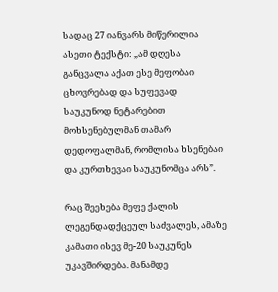სადაც 27 იანვარს მიწერილია ასეთი ტექსტი: „ამ დღესა განცვალა აქათ ესე მეფობაი ცხოვრებად და სუფევად საუკუნოდ ნეტარებით მოხსენებულმან თამარ დედოფალმან, რომლისა ხსენებაი და კურთხევაი საუკუნომცა არს”.

რაც შეეხება მეფე ქალის ლეგენდადქცეულ საძვალეს, ამაზე კამათი ისევ მე-20 საუკუნეს უკავშირდება. მანამდე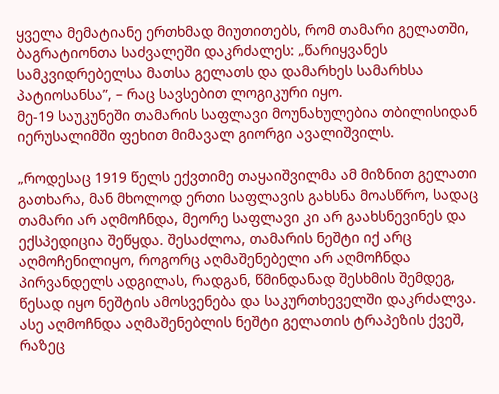ყველა მემატიანე ერთხმად მიუთითებს, რომ თამარი გელათში, ბაგრატიონთა საძვალეში დაკრძალეს: „წარიყვანეს სამკვიდრებელსა მათსა გელათს და დამარხეს სამარხსა პატიოსანსა”, – რაც სავსებით ლოგიკური იყო.
მე-19 საუკუნეში თამარის საფლავი მოუნახულებია თბილისიდან იერუსალიმში ფეხით მიმავალ გიორგი ავალიშვილს.

„როდესაც 1919 წელს ექვთიმე თაყაიშვილმა ამ მიზნით გელათი გათხარა, მან მხოლოდ ერთი საფლავის გახსნა მოასწრო, სადაც თამარი არ აღმოჩნდა, მეორე საფლავი კი არ გაახსნევინეს და ექსპედიცია შეწყდა. შესაძლოა, თამარის ნეშტი იქ არც აღმოჩენილიყო, როგორც აღმაშენებელი არ აღმოჩნდა პირვანდელს ადგილას, რადგან, წმინდანად შესხმის შემდეგ, წესად იყო ნეშტის ამოსვენება და საკურთხეველში დაკრძალვა. ასე აღმოჩნდა აღმაშენებლის ნეშტი გელათის ტრაპეზის ქვეშ, რაზეც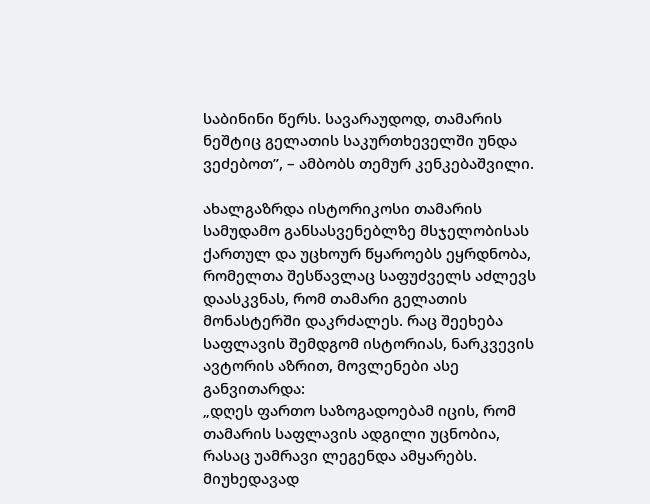საბინინი წერს. სავარაუდოდ, თამარის ნეშტიც გელათის საკურთხეველში უნდა ვეძებოთ”, – ამბობს თემურ კენკებაშვილი.

ახალგაზრდა ისტორიკოსი თამარის სამუდამო განსასვენებლზე მსჯელობისას ქართულ და უცხოურ წყაროებს ეყრდნობა, რომელთა შესწავლაც საფუძველს აძლევს დაასკვნას, რომ თამარი გელათის მონასტერში დაკრძალეს. რაც შეეხება საფლავის შემდგომ ისტორიას, ნარკვევის ავტორის აზრით, მოვლენები ასე განვითარდა:
„დღეს ფართო საზოგადოებამ იცის, რომ თამარის საფლავის ადგილი უცნობია, რასაც უამრავი ლეგენდა ამყარებს. მიუხედავად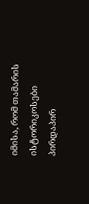იმისა, რომ თამარის ისტორიკოსები პირდაპირ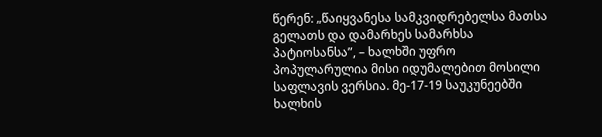წერენ: „წაიყვანესა სამკვიდრებელსა მათსა გელათს და დამარხეს სამარხსა პატიოსანსა”, – ხალხში უფრო პოპულარულია მისი იდუმალებით მოსილი საფლავის ვერსია. მე-17-19 საუკუნეებში ხალხის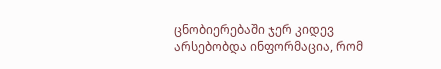ცნობიერებაში ჯერ კიდევ არსებობდა ინფორმაცია, რომ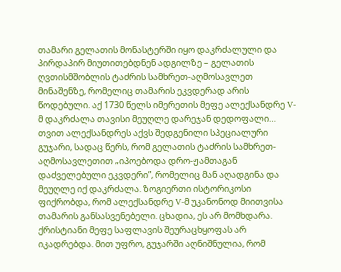თამარი გელათის მონასტერში იყო დაკრძალული და პირდაპირ მიუთითებდნენ ადგილზე – გელათის ღვთისმშობლის ტაძრის სამხრეთ-აღმოსავლეთ მინაშენზე, რომელიც თამარის ეკვდერად არის წოდებული. აქ 1730 წელს იმერეთის მეფე ალექსანდრე V-მ დაკრძალა თავისი მეუღლე დარეჯან დედოფალი… თვით ალექსანდრეს აქვს შედგენილი სპეციალური გუჯარი, სადაც წერს, რომ გელათის ტაძრის სამხრეთ-აღმოსავლეთით „იპოებოდა დრო-ჟამთაგან დაძველებული ეკვდერი”, რომელიც მან აღადგინა და მეუღლე იქ დაკრძალა. ზოგიერთი ისტორიკოსი ფიქრობდა, რომ ალექსანდრე V-მ უკანონოდ მიითვისა თამარის განსასვენებელი. ცხადია, ეს არ მომხდარა. ქრისტიანი მეფე საფლავის შეურაცხყოფას არ იკადრებდა. მით უფრო, გუჯარში აღნიშნულია, რომ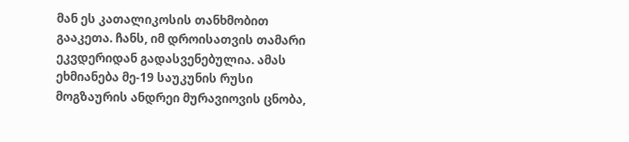მან ეს კათალიკოსის თანხმობით გააკეთა. ჩანს, იმ დროისათვის თამარი ეკვდერიდან გადასვენებულია. ამას ეხმიანება მე-19 საუკუნის რუსი მოგზაურის ანდრეი მურავიოვის ცნობა,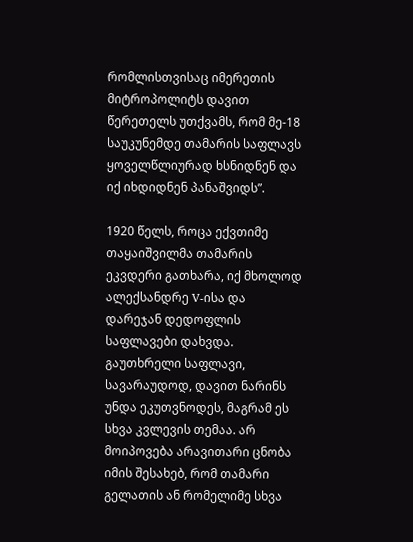რომლისთვისაც იმერეთის მიტროპოლიტს დავით წერეთელს უთქვამს, რომ მე-18 საუკუნემდე თამარის საფლავს ყოველწლიურად ხსნიდნენ და იქ იხდიდნენ პანაშვიდს”.

1920 წელს, როცა ექვთიმე თაყაიშვილმა თამარის ეკვდერი გათხარა, იქ მხოლოდ ალექსანდრე V-ისა და დარეჯან დედოფლის საფლავები დახვდა. გაუთხრელი საფლავი, სავარაუდოდ, დავით ნარინს უნდა ეკუთვნოდეს, მაგრამ ეს სხვა კვლევის თემაა. არ მოიპოვება არავითარი ცნობა იმის შესახებ, რომ თამარი გელათის ან რომელიმე სხვა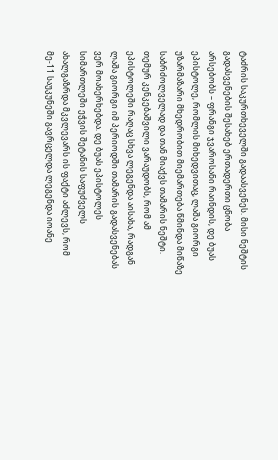ტაძრის საკურთხეველში გადაასვენეს. მისი ნეშტის გადასვენების შესახებ ერთადერთი ცნობა არსებობს – ფრანგი ჯვაროსანი რაინდის, დე ბუას ეპისტოლე, რომლის მიხედვითაც, ლაშა გიორგი უზარმაზარი მხედრობით მიემართება წმინდა მიწაზე საბრძოლველად და თან მიაქვს თამარის ნეშტი. თემურ კენკებაშვილი ვარაუდობს, რომ ამ ეპისტოლეში რაღაც სხვა ლეგენდა აისახა, რადგან ლაშა გიორგი იმ პერიოდში თამარის გადასვენებას ვერ მოახერხებდა. დე ბუას ეპისტოლეს სიმართლეში ეჭვის შეტანის საფუძველს ახალგაზრდა მკვლევარს ის ფაქტი აძლევს, რომ მე-11 საუკუნეში გავრცელდა ლეგენდა იოანე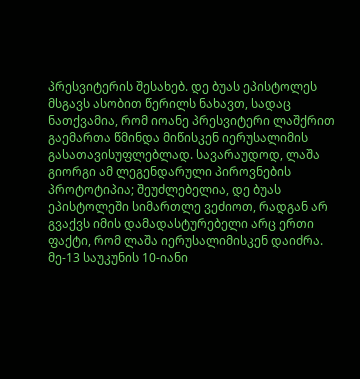პრესვიტერის შესახებ. დე ბუას ეპისტოლეს მსგავს ასობით წერილს ნახავთ, სადაც ნათქვამია, რომ იოანე პრესვიტერი ლაშქრით გაემართა წმინდა მიწისკენ იერუსალიმის გასათავისუფლებლად. სავარაუდოდ, ლაშა გიორგი ამ ლეგენდარული პიროვნების პროტოტიპია; შეუძლებელია, დე ბუას ეპისტოლეში სიმართლე ვეძიოთ, რადგან არ გვაქვს იმის დამადასტურებელი არც ერთი ფაქტი, რომ ლაშა იერუსალიმისკენ დაიძრა. მე-13 საუკუნის 10-იანი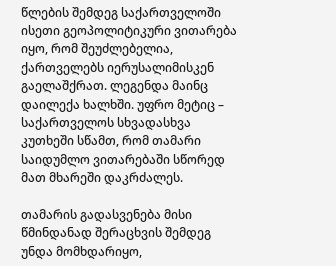წლების შემდეგ საქართველოში ისეთი გეოპოლიტიკური ვითარება იყო, რომ შეუძლებელია, ქართველებს იერუსალიმისკენ გაელაშქრათ. ლეგენდა მაინც დაილექა ხალხში. უფრო მეტიც – საქართველოს სხვადასხვა კუთხეში სწამთ, რომ თამარი საიდუმლო ვითარებაში სწორედ მათ მხარეში დაკრძალეს.

თამარის გადასვენება მისი წმინდანად შერაცხვის შემდეგ უნდა მომხდარიყო,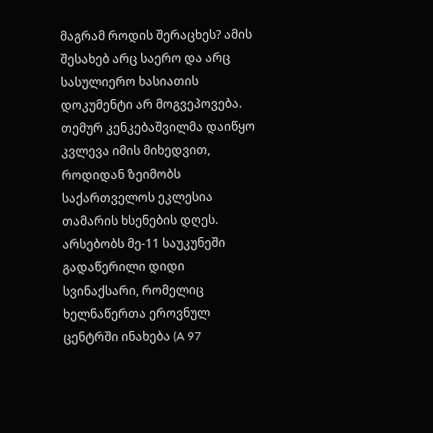მაგრამ როდის შერაცხეს? ამის შესახებ არც საერო და არც სასულიერო ხასიათის დოკუმენტი არ მოგვეპოვება. თემურ კენკებაშვილმა დაიწყო კვლევა იმის მიხედვით, როდიდან ზეიმობს საქართველოს ეკლესია თამარის ხსენების დღეს. არსებობს მე-11 საუკუნეში გადაწერილი დიდი სვინაქსარი, რომელიც ხელნაწერთა ეროვნულ ცენტრში ინახება (A 97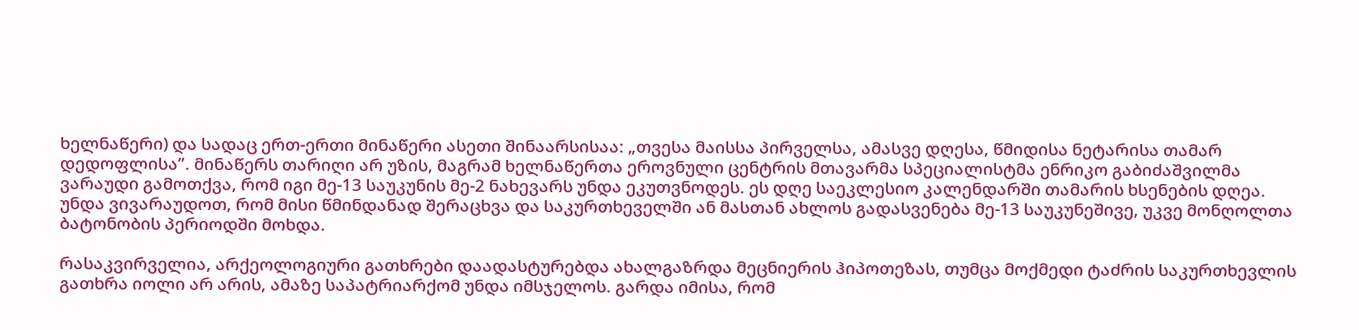ხელნაწერი) და სადაც ერთ-ერთი მინაწერი ასეთი შინაარსისაა: „თვესა მაისსა პირველსა, ამასვე დღესა, წმიდისა ნეტარისა თამარ დედოფლისა”. მინაწერს თარიღი არ უზის, მაგრამ ხელნაწერთა ეროვნული ცენტრის მთავარმა სპეციალისტმა ენრიკო გაბიძაშვილმა ვარაუდი გამოთქვა, რომ იგი მე-13 საუკუნის მე-2 ნახევარს უნდა ეკუთვნოდეს. ეს დღე საეკლესიო კალენდარში თამარის ხსენების დღეა. უნდა ვივარაუდოთ, რომ მისი წმინდანად შერაცხვა და საკურთხეველში ან მასთან ახლოს გადასვენება მე-13 საუკუნეშივე, უკვე მონღოლთა ბატონობის პერიოდში მოხდა.

რასაკვირველია, არქეოლოგიური გათხრები დაადასტურებდა ახალგაზრდა მეცნიერის ჰიპოთეზას, თუმცა მოქმედი ტაძრის საკურთხევლის გათხრა იოლი არ არის, ამაზე საპატრიარქომ უნდა იმსჯელოს. გარდა იმისა, რომ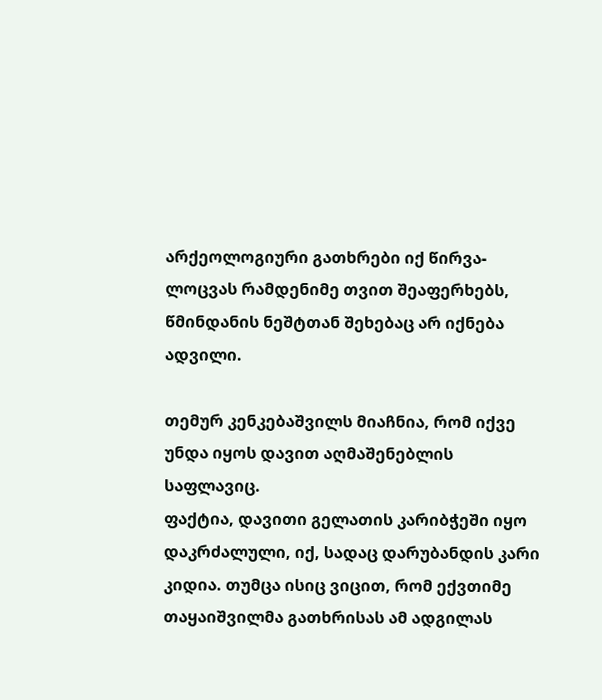არქეოლოგიური გათხრები იქ წირვა-ლოცვას რამდენიმე თვით შეაფერხებს, წმინდანის ნეშტთან შეხებაც არ იქნება ადვილი.

თემურ კენკებაშვილს მიაჩნია, რომ იქვე უნდა იყოს დავით აღმაშენებლის საფლავიც.
ფაქტია, დავითი გელათის კარიბჭეში იყო დაკრძალული, იქ, სადაც დარუბანდის კარი კიდია. თუმცა ისიც ვიცით, რომ ექვთიმე თაყაიშვილმა გათხრისას ამ ადგილას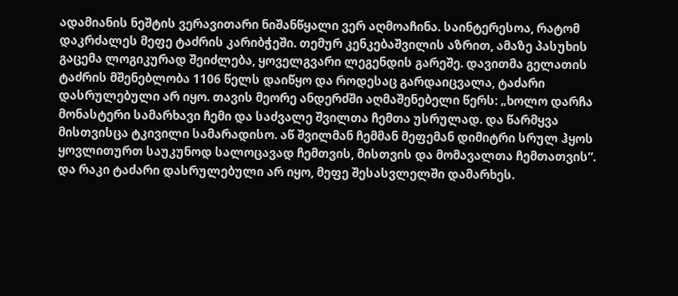ადამიანის ნეშტის ვერავითარი ნიშანწყალი ვერ აღმოაჩინა. საინტერესოა, რატომ დაკრძალეს მეფე ტაძრის კარიბჭეში. თემურ კენკებაშვილის აზრით, ამაზე პასუხის გაცემა ლოგიკურად შეიძლება, ყოველგვარი ლეგენდის გარეშე. დავითმა გელათის ტაძრის მშენებლობა 1106 წელს დაიწყო და როდესაც გარდაიცვალა, ტაძარი დასრულებული არ იყო. თავის მეორე ანდერძში აღმაშენებელი წერს: „ხოლო დარჩა მონასტერი სამარხავი ჩემი და საძვალე შვილთა ჩემთა უსრულად. და წარმყვა მისთვისცა ტკივილი სამარადისო. აწ შვილმან ჩემმან მეფემან დიმიტრი სრულ ჰყოს ყოვლითურთ საუკუნოდ სალოცავად ჩემთვის, მისთვის და მომავალთა ჩემთათვის”. და რაკი ტაძარი დასრულებული არ იყო, მეფე შესასვლელში დამარხეს.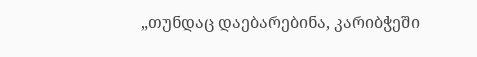„თუნდაც დაებარებინა, კარიბჭეში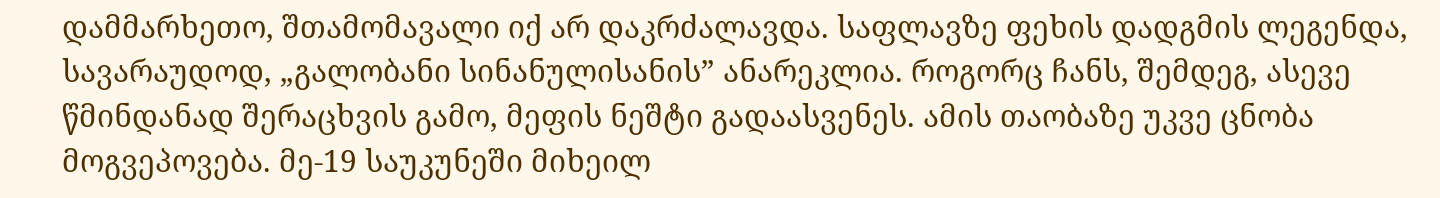დამმარხეთო, შთამომავალი იქ არ დაკრძალავდა. საფლავზე ფეხის დადგმის ლეგენდა, სავარაუდოდ, „გალობანი სინანულისანის” ანარეკლია. როგორც ჩანს, შემდეგ, ასევე წმინდანად შერაცხვის გამო, მეფის ნეშტი გადაასვენეს. ამის თაობაზე უკვე ცნობა მოგვეპოვება. მე-19 საუკუნეში მიხეილ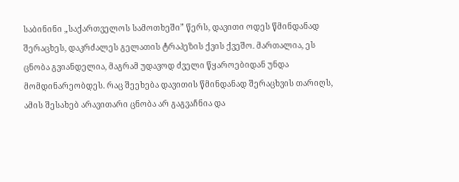საბინინი „საქართველოს სამოთხეში” წერს, დავითი ოდეს წმინდანად შერაცხეს, დაკრძალეს გელათის ტრაპეზის ქვის ქვეშო. მართალია, ეს ცნობა გვიანდელია, მაგრამ უდავოდ ძველი წყაროებიდან უნდა მომდინარეობდეს. რაც შეეხება დავითის წმინდანად შერაცხვის თარიღს, ამის შესახებ არავითარი ცნობა არ გაგვაჩნია და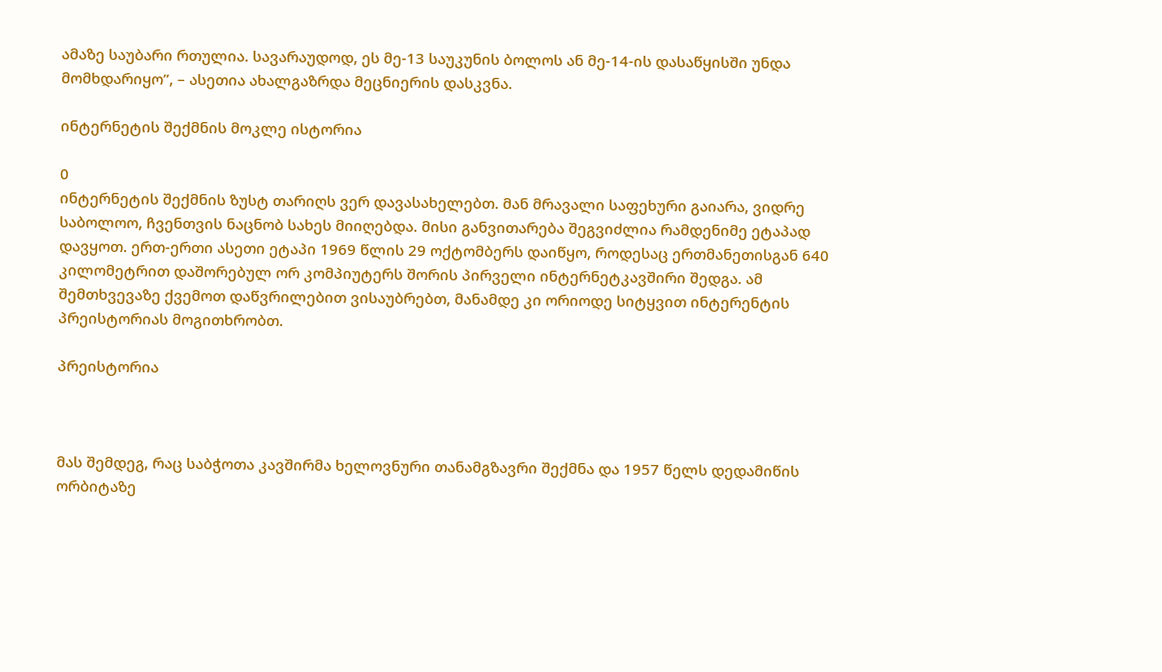ამაზე საუბარი რთულია. სავარაუდოდ, ეს მე-13 საუკუნის ბოლოს ან მე-14-ის დასაწყისში უნდა მომხდარიყო”, – ასეთია ახალგაზრდა მეცნიერის დასკვნა.

ინტერნეტის შექმნის მოკლე ისტორია

0
ინტერნეტის შექმნის ზუსტ თარიღს ვერ დავასახელებთ. მან მრავალი საფეხური გაიარა, ვიდრე საბოლოო, ჩვენთვის ნაცნობ სახეს მიიღებდა. მისი განვითარება შეგვიძლია რამდენიმე ეტაპად დავყოთ. ერთ-ერთი ასეთი ეტაპი 1969 წლის 29 ოქტომბერს დაიწყო, როდესაც ერთმანეთისგან 640 კილომეტრით დაშორებულ ორ კომპიუტერს შორის პირველი ინტერნეტკავშირი შედგა. ამ შემთხვევაზე ქვემოთ დაწვრილებით ვისაუბრებთ, მანამდე კი ორიოდე სიტყვით ინტერენტის პრეისტორიას მოგითხრობთ.

პრეისტორია



მას შემდეგ, რაც საბჭოთა კავშირმა ხელოვნური თანამგზავრი შექმნა და 1957 წელს დედამიწის ორბიტაზე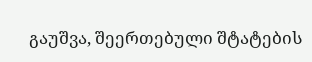გაუშვა, შეერთებული შტატების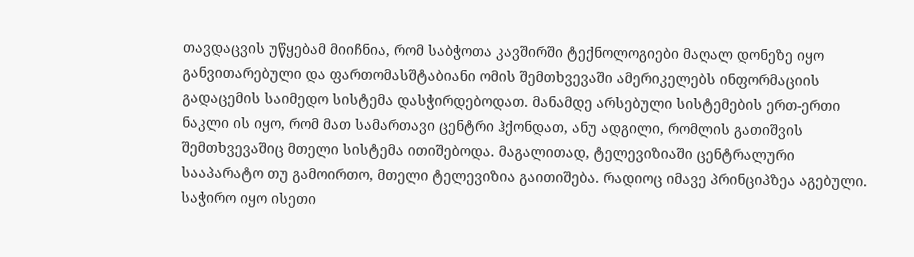თავდაცვის უწყებამ მიიჩნია, რომ საბჭოთა კავშირში ტექნოლოგიები მაღალ დონეზე იყო განვითარებული და ფართომასშტაბიანი ომის შემთხვევაში ამერიკელებს ინფორმაციის გადაცემის საიმედო სისტემა დასჭირდებოდათ. მანამდე არსებული სისტემების ერთ-ერთი ნაკლი ის იყო, რომ მათ სამართავი ცენტრი ჰქონდათ, ანუ ადგილი, რომლის გათიშვის შემთხვევაშიც მთელი სისტემა ითიშებოდა. მაგალითად, ტელევიზიაში ცენტრალური სააპარატო თუ გამოირთო, მთელი ტელევიზია გაითიშება. რადიოც იმავე პრინციპზეა აგებული. საჭირო იყო ისეთი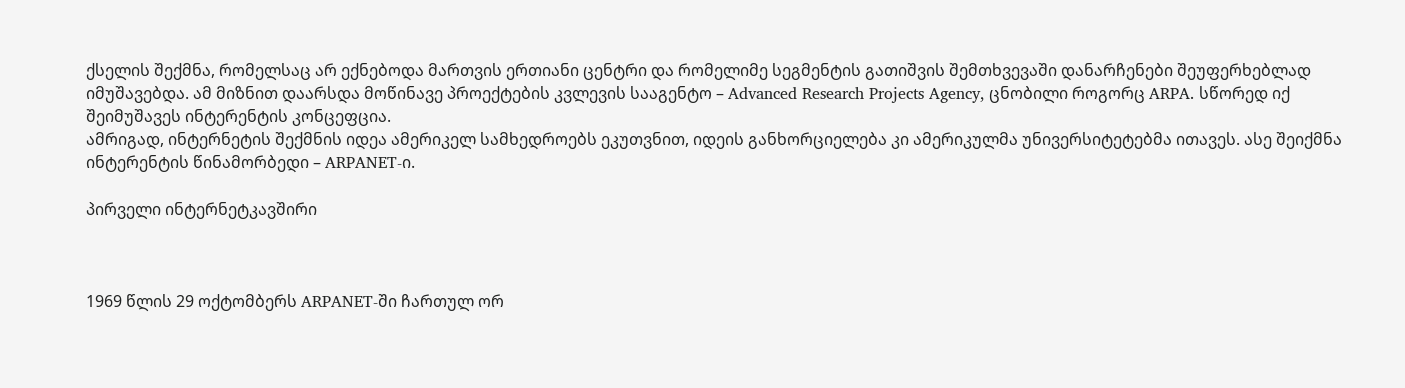ქსელის შექმნა, რომელსაც არ ექნებოდა მართვის ერთიანი ცენტრი და რომელიმე სეგმენტის გათიშვის შემთხვევაში დანარჩენები შეუფერხებლად იმუშავებდა. ამ მიზნით დაარსდა მოწინავე პროექტების კვლევის სააგენტო – Advanced Research Projects Agency, ცნობილი როგორც ARPA. სწორედ იქ შეიმუშავეს ინტერენტის კონცეფცია.
ამრიგად, ინტერნეტის შექმნის იდეა ამერიკელ სამხედროებს ეკუთვნით, იდეის განხორციელება კი ამერიკულმა უნივერსიტეტებმა ითავეს. ასე შეიქმნა ინტერენტის წინამორბედი – ARPANET-ი.

პირველი ინტერნეტკავშირი



1969 წლის 29 ოქტომბერს ARPANET-ში ჩართულ ორ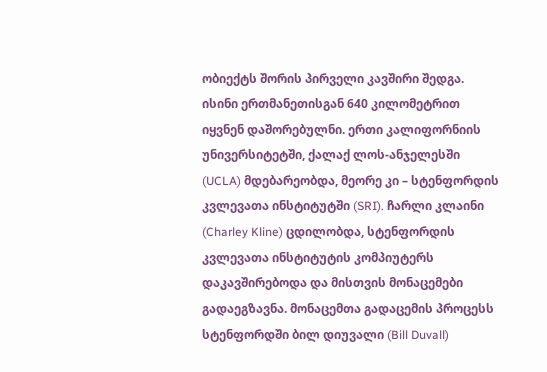ობიექტს შორის პირველი კავშირი შედგა. ისინი ერთმანეთისგან 640 კილომეტრით იყვნენ დაშორებულნი. ერთი კალიფორნიის უნივერსიტეტში, ქალაქ ლოს-ანჯელესში (UCLA) მდებარეობდა, მეორე კი – სტენფორდის კვლევათა ინსტიტუტში (SRI). ჩარლი კლაინი (Charley Kline) ცდილობდა, სტენფორდის კვლევათა ინსტიტუტის კომპიუტერს დაკავშირებოდა და მისთვის მონაცემები გადაეგზავნა. მონაცემთა გადაცემის პროცესს სტენფორდში ბილ დიუვალი (Bill Duvall)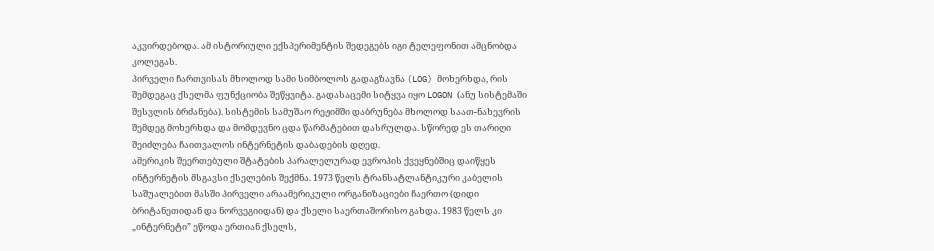აკვირდებოდა. ამ ისტორიული ექსპერიმენტის შედეგებს იგი ტელეფონით ამცნობდა კოლეგას.
პირველი ჩართვისას მხოლოდ სამი სიმბოლოს გადაგზავნა (LOG) მოხერხდა, რის შემდეგაც ქსელმა ფუნქციობა შეწყვიტა. გადასაცემი სიტყვა იყო LOGON (ანუ სისტემაში შესვლის ბრძანება). სისტემის სამუშაო რეჟიმში დაბრუნება მხოლოდ საათ-ნახევრის შემდეგ მოხერხდა და მომდევნო ცდა წარმატებით დასრულდა. სწორედ ეს თარიღი შეიძლება ჩაითვალოს ინტერნეტის დაბადების დღედ.
ამერიკის შეერთებული შტატების პარალელურად ევროპის ქვეყნებშიც დაიწყეს ინტერნეტის მსგავსი ქსელების შექმნა. 1973 წელს ტრანსატლანტიკური კაბელის საშუალებით მასში პირველი არაამერიკული ორგანიზაციები ჩაერთო (დიდი ბრიტანეთიდან და ნორვეგიიდან) და ქსელი საერთაშორისო გახდა. 1983 წელს კი „ინტერნეტი” ეწოდა ერთიან ქსელს,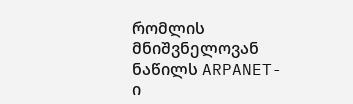რომლის მნიშვნელოვან ნაწილს ARPANET-ი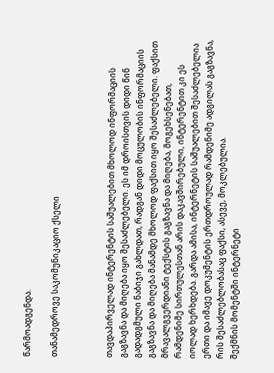წარმოადგენდა.

თანამედროვე საკომუნიკაციო ქსელი



თავდაპირველად ინტერენტის საშუალებით მხოლოდ ინფორმაციის გაგზავნა და მიღება იყო შესაძლებელი. ეს იმ დროისთვის დიდი წინ გადადგმული ნაბიჯი გახლდათ, რადგან დიდი მოცულობის ინფორმაციის გაგზავნა და მიღება მანამდე მხოლოდ ფაქსით იყო შესაძლებელი. ფაქსით მრავალგვერდიანი ტექსტის გაგზავნა და მიღება, მოგეხსენებათ, რამდენიმე სირთულესთან არის დაკავშირებული, ინტერენტით კი ეს იოლად ხერხდება. გარდა ამისა, ინტერნეტის საშუალებით შესაძლებელია ერთი და იმავე დოკუმენტის ერთდროულად რამდენიმე ადგილას გაგზავნა, რის შესაძლებლობასაც ფაქსი, ასევე, მოკლებულია.
შექმნის მომენტში ინტერნეტი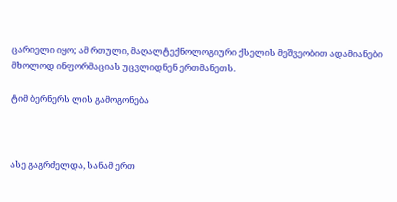ცარიელი იყო; ამ რთული, მაღალტექნოლოგიური ქსელის მეშვეობით ადამიანები მხოლოდ ინფორმაციას უცვლიდნენ ერთმანეთს.

ტიმ ბერნერს ლის გამოგონება



ასე გაგრძელდა, სანამ ერთ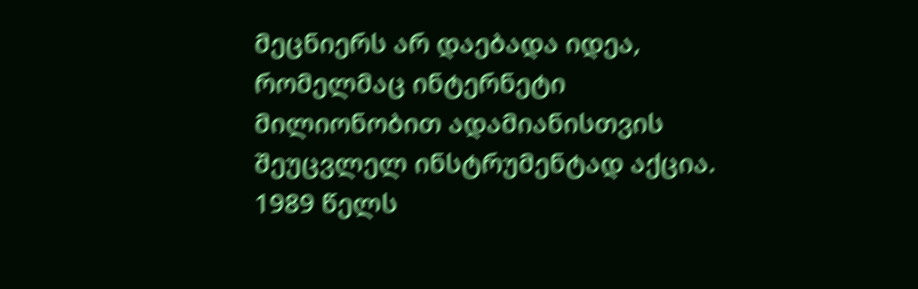მეცნიერს არ დაებადა იდეა, რომელმაც ინტერნეტი მილიონობით ადამიანისთვის შეუცვლელ ინსტრუმენტად აქცია. 1989 წელს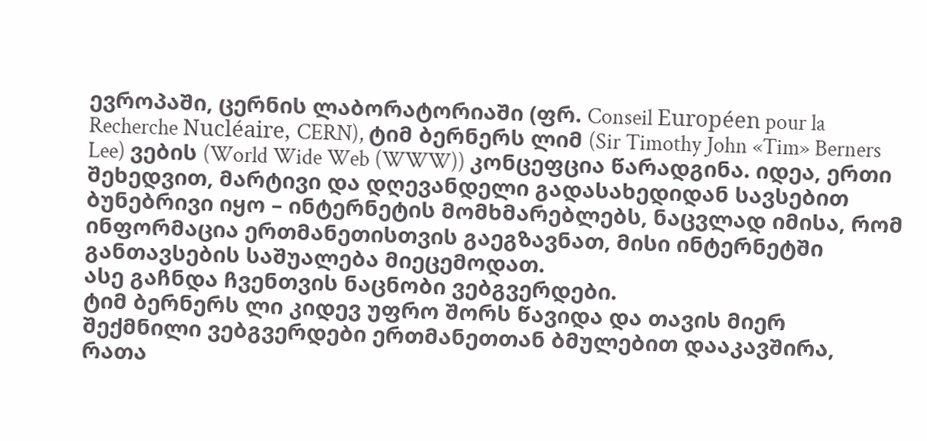ევროპაში, ცერნის ლაბორატორიაში (ფრ. Conseil Européen pour la Recherche Nucléaire, CERN), ტიმ ბერნერს ლიმ (Sir Timothy John «Tim» Berners Lee) ვების (World Wide Web (WWW)) კონცეფცია წარადგინა. იდეა, ერთი შეხედვით, მარტივი და დღევანდელი გადასახედიდან სავსებით ბუნებრივი იყო – ინტერნეტის მომხმარებლებს, ნაცვლად იმისა, რომ ინფორმაცია ერთმანეთისთვის გაეგზავნათ, მისი ინტერნეტში განთავსების საშუალება მიეცემოდათ.
ასე გაჩნდა ჩვენთვის ნაცნობი ვებგვერდები.
ტიმ ბერნერს ლი კიდევ უფრო შორს წავიდა და თავის მიერ შექმნილი ვებგვერდები ერთმანეთთან ბმულებით დააკავშირა, რათა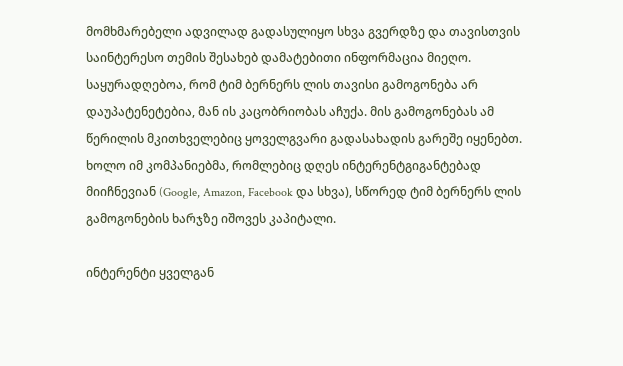მომხმარებელი ადვილად გადასულიყო სხვა გვერდზე და თავისთვის საინტერესო თემის შესახებ დამატებითი ინფორმაცია მიეღო.
საყურადღებოა, რომ ტიმ ბერნერს ლის თავისი გამოგონება არ დაუპატენეტებია, მან ის კაცობრიობას აჩუქა. მის გამოგონებას ამ წერილის მკითხველებიც ყოველგვარი გადასახადის გარეშე იყენებთ. ხოლო იმ კომპანიებმა, რომლებიც დღეს ინტერენტგიგანტებად მიიჩნევიან (Google, Amazon, Facebook და სხვა), სწორედ ტიმ ბერნერს ლის გამოგონების ხარჯზე იშოვეს კაპიტალი.

ინტერენტი ყველგან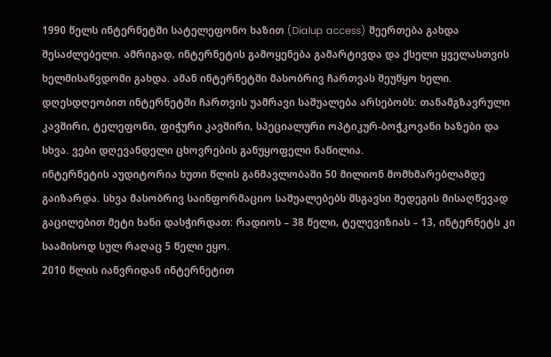1990 წელს ინტერნეტში სატელეფონო ხაზით (Dialup access) შეერთება გახდა შესაძლებელი. ამრიგად, ინტერნეტის გამოყენება გამარტივდა და ქსელი ყველასთვის ხელმისაწვდომი გახდა. ამან ინტერნეტში მასობრივ ჩართვას შეუწყო ხელი.
დღესდღეობით ინტერნეტში ჩართვის უამრავი საშუალება არსებობს: თანამგზავრული კავშირი, ტელეფონი, ფიჭური კავშირი, სპეციალური ოპტიკურ-ბოჭკოვანი ხაზები და სხვა. ვები დღევანდელი ცხოვრების განუყოფელი ნაწილია.
ინტერნეტის აუდიტორია ხუთი წლის განმავლობაში 50 მილიონ მომხმარებლამდე გაიზარდა. სხვა მასობრივ საინფორმაციო საშუალებებს მსგავსი შედეგის მისაღწევად გაცილებით მეტი ხანი დასჭირდათ: რადიოს – 38 წელი, ტელევიზიას – 13, ინტერნეტს კი საამისოდ სულ რაღაც 5 წელი ეყო.
2010 წლის იანვრიდან ინტერნეტით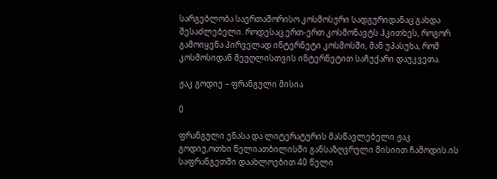სარგებლობა საერთაშორისო კოსმოსური სადგურიდანაც გახდა შესაძლებელი. როდესაც ერთ-ერთ კოსმონავტს ჰკითხეს, როგორ გამოიყენა პირველად ინტერნეტი კოსმოსში, მან უპასუხა, რომ კოსმოსიდან მეუღლისთვის ინტერნეტით საჩუქარი დაუკვეთა.

ჟაკ გოდიე – ფრანგული მისია

0

ფრანგული ენასა და ლიტერატურის მასწავლებელი ჟაკ გოდიე,ოთხი წელიათბილისში განსაზღვრული მისიით ჩამოდის.ის საფრანგეთში დაახლოებით 40 წელი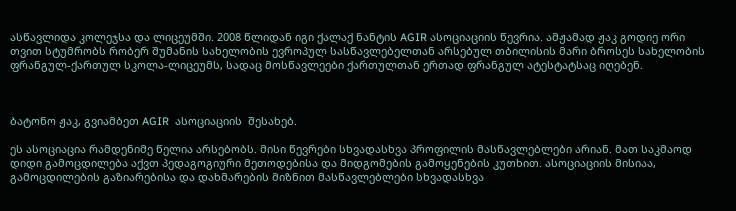ასწავლიდა კოლეჯსა და ლიცეუმში. 2008 წლიდან იგი ქალაქ ნანტის AGIR ასოციაციის წევრია. ამჟამად ჟაკ გოდიე ორი თვით სტუმრობს რობერ შუმანის სახელობის ევროპულ სასწავლებელთან არსებულ თბილისის მარი ბროსეს სახელობის ფრანგულ-ქართულ სკოლა-ლიცეუმს, სადაც მოსწავლეები ქართულთან ერთად ფრანგულ ატესტატსაც იღებენ.



ბატონო ჟაკ, გვიამბეთ AGIR  ასოციაციის  შესახებ.

ეს ასოციაცია რამდენიმე წელია არსებობს. მისი წევრები სხვადასხვა პროფილის მასწავლებლები არიან. მათ საკმაოდ დიდი გამოცდილება აქვთ პედაგოგიური მეთოდებისა და მიდგომების გამოყენების კუთხით. ასოციაციის მისიაა, გამოცდილების გაზიარებისა და დახმარების მიზნით მასწავლებლები სხვადასხვა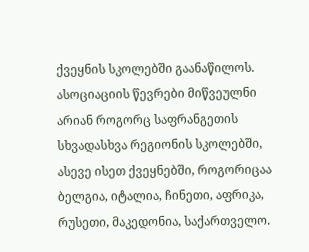ქვეყნის სკოლებში გაანაწილოს. ასოციაციის წევრები მიწვეულნი არიან როგორც საფრანგეთის სხვადასხვა რეგიონის სკოლებში, ასევე ისეთ ქვეყნებში, როგორიცაა ბელგია, იტალია, ჩინეთი, აფრიკა, რუსეთი, მაკედონია, საქართველო.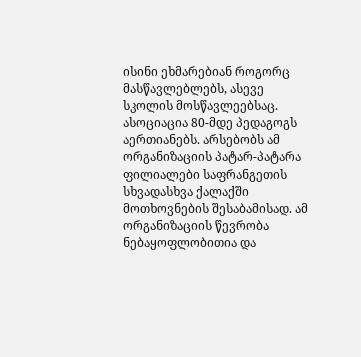ისინი ეხმარებიან როგორც მასწავლებლებს, ასევე სკოლის მოსწავლეებსაც. ასოციაცია 80-მდე პედაგოგს აერთიანებს. არსებობს ამ ორგანიზაციის პატარ-პატარა ფილიალები საფრანგეთის სხვადასხვა ქალაქში მოთხოვნების შესაბამისად. ამ ორგანიზაციის წევრობა ნებაყოფლობითია და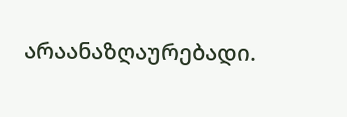არაანაზღაურებადი.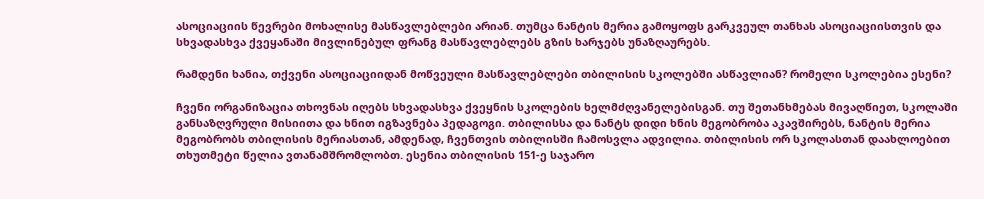ასოციაციის წევრები მოხალისე მასწავლებლები არიან. თუმცა ნანტის მერია გამოყოფს გარკვეულ თანხას ასოციაციისთვის და სხვადასხვა ქვეყანაში მივლინებულ ფრანგ მასწავლებლებს გზის ხარჯებს უნაზღაურებს.

რამდენი ხანია, თქვენი ასოციაციიდან მოწვეული მასწავლებლები თბილისის სკოლებში ასწავლიან? რომელი სკოლებია ესენი?

ჩვენი ორგანიზაცია თხოვნას იღებს სხვადასხვა ქვეყნის სკოლების ხელმძღვანელებისგან. თუ შეთანხმებას მივაღწიეთ, სკოლაში განსაზღვრული მისიითა და ხნით იგზავნება პედაგოგი. თბილისსა და ნანტს დიდი ხნის მეგობრობა აკავშირებს, ნანტის მერია მეგობრობს თბილისის მერიასთან, ამდენად, ჩვენთვის თბილისში ჩამოსვლა ადვილია. თბილისის ორ სკოლასთან დაახლოებით თხუთმეტი წელია ვთანამშრომლობთ. ესენია თბილისის 151-ე საჯარო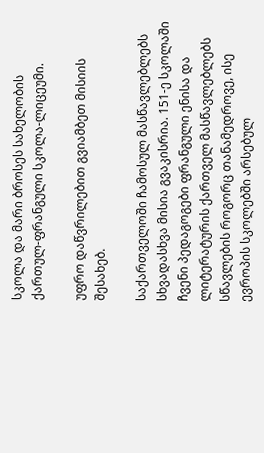სკოლა და მარი ბროსეს სახელობის ქართულ-ფრანგული სკოლა-ლიცეუმი.

უფრო დაწვრილებით გვიამბეთ მისიის შესახებ.

საქართველოში ჩამოსულ მასწავლებლებს სხვადასხვა მისია გვაკისრია. 151-ე სკოლაში ჩვენი პედაგოგები ფრანგული ენისა და ლიტერატურის ქართველ მასწავლებლებს სწავლების როგორც თანამედროვე, ისე ევროპის სკოლებში არსებულ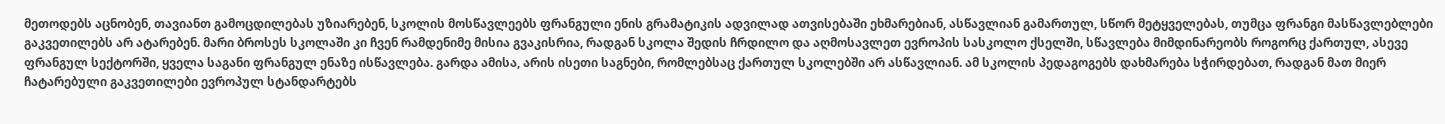მეთოდებს აცნობენ, თავიანთ გამოცდილებას უზიარებენ, სკოლის მოსწავლეებს ფრანგული ენის გრამატიკის ადვილად ათვისებაში ეხმარებიან, ასწავლიან გამართულ, სწორ მეტყველებას, თუმცა ფრანგი მასწავლებლები გაკვეთილებს არ ატარებენ. მარი ბროსეს სკოლაში კი ჩვენ რამდენიმე მისია გვაკისრია, რადგან სკოლა შედის ჩრდილო და აღმოსავლეთ ევროპის სასკოლო ქსელში, სწავლება მიმდინარეობს როგორც ქართულ, ასევე ფრანგულ სექტორში, ყველა საგანი ფრანგულ ენაზე ისწავლება. გარდა ამისა, არის ისეთი საგნები, რომლებსაც ქართულ სკოლებში არ ასწავლიან. ამ სკოლის პედაგოგებს დახმარება სჭირდებათ, რადგან მათ მიერ ჩატარებული გაკვეთილები ევროპულ სტანდარტებს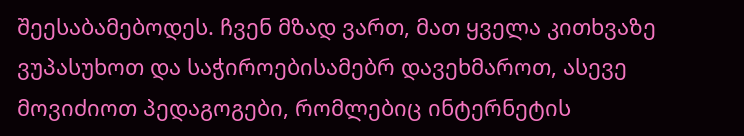შეესაბამებოდეს. ჩვენ მზად ვართ, მათ ყველა კითხვაზე ვუპასუხოთ და საჭიროებისამებრ დავეხმაროთ, ასევე მოვიძიოთ პედაგოგები, რომლებიც ინტერნეტის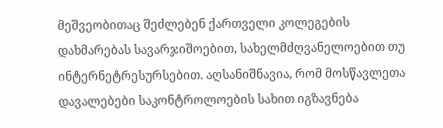მეშვეობითაც შეძლებენ ქართველი კოლეგების დახმარებას სავარჯიშოებით, სახელმძღვანელოებით თუ ინტერნეტრესურსებით. აღსანიშნავია, რომ მოსწავლეთა დავალებები საკონტროლოების სახით იგზავნება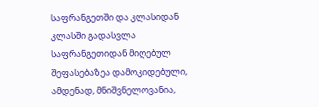საფრანგეთში და კლასიდან კლასში გადასვლა საფრანგეთიდან მიღებულ შეფასებაზეა დამოკიდებული, ამდენად, მნიშვნელოვანია,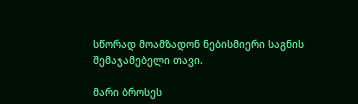სწორად მოამზადონ ნებისმიერი საგნის შემაჯამებელი თავი.

მარი ბროსეს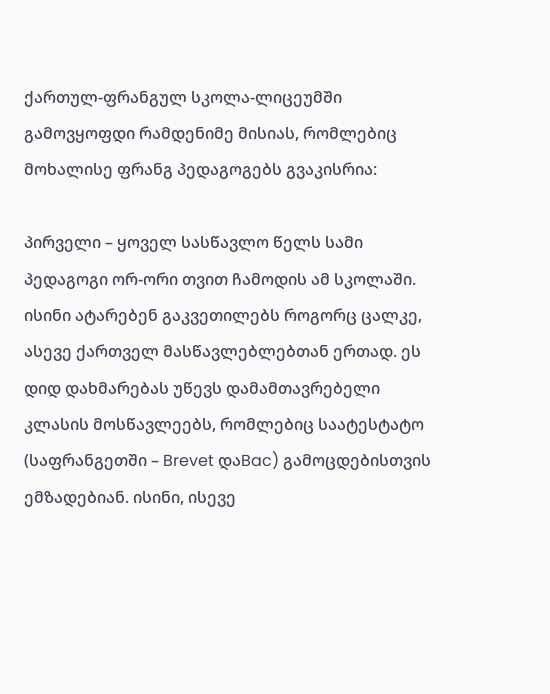ქართულ-ფრანგულ სკოლა-ლიცეუმში გამოვყოფდი რამდენიმე მისიას, რომლებიც მოხალისე ფრანგ პედაგოგებს გვაკისრია:

პირველი – ყოველ სასწავლო წელს სამი პედაგოგი ორ-ორი თვით ჩამოდის ამ სკოლაში. ისინი ატარებენ გაკვეთილებს როგორც ცალკე, ასევე ქართველ მასწავლებლებთან ერთად. ეს დიდ დახმარებას უწევს დამამთავრებელი კლასის მოსწავლეებს, რომლებიც საატესტატო (საფრანგეთში – Brevet დაBac) გამოცდებისთვის ემზადებიან. ისინი, ისევე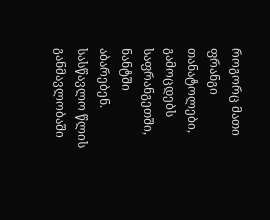როგორც მათი ფრანგი თანატოლები, გამოცდებს საფრანგეთში, ნანტში აბარებენ. სასწავლო წლის განმავლობაში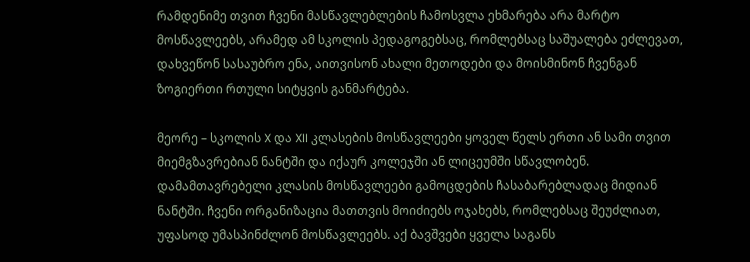რამდენიმე თვით ჩვენი მასწავლებლების ჩამოსვლა ეხმარება არა მარტო მოსწავლეებს, არამედ ამ სკოლის პედაგოგებსაც, რომლებსაც საშუალება ეძლევათ, დახვეწონ სასაუბრო ენა, აითვისონ ახალი მეთოდები და მოისმინონ ჩვენგან ზოგიერთი რთული სიტყვის განმარტება.

მეორე – სკოლის X და XII კლასების მოსწავლეები ყოველ წელს ერთი ან სამი თვით მიემგზავრებიან ნანტში და იქაურ კოლეჯში ან ლიცეუმში სწავლობენ. დამამთავრებელი კლასის მოსწავლეები გამოცდების ჩასაბარებლადაც მიდიან ნანტში. ჩვენი ორგანიზაცია მათთვის მოიძიებს ოჯახებს, რომლებსაც შეუძლიათ, უფასოდ უმასპინძლონ მოსწავლეებს. აქ ბავშვები ყველა საგანს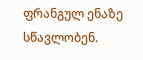ფრანგულ ენაზე სწავლობენ.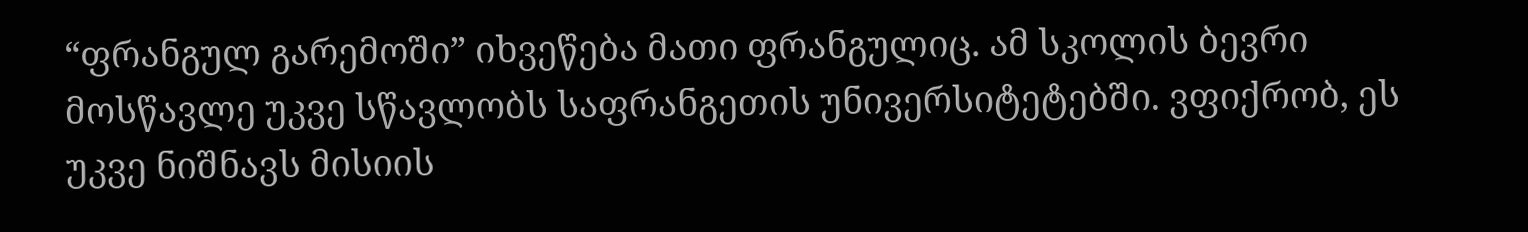“ფრანგულ გარემოში” იხვეწება მათი ფრანგულიც. ამ სკოლის ბევრი მოსწავლე უკვე სწავლობს საფრანგეთის უნივერსიტეტებში. ვფიქრობ, ეს უკვე ნიშნავს მისიის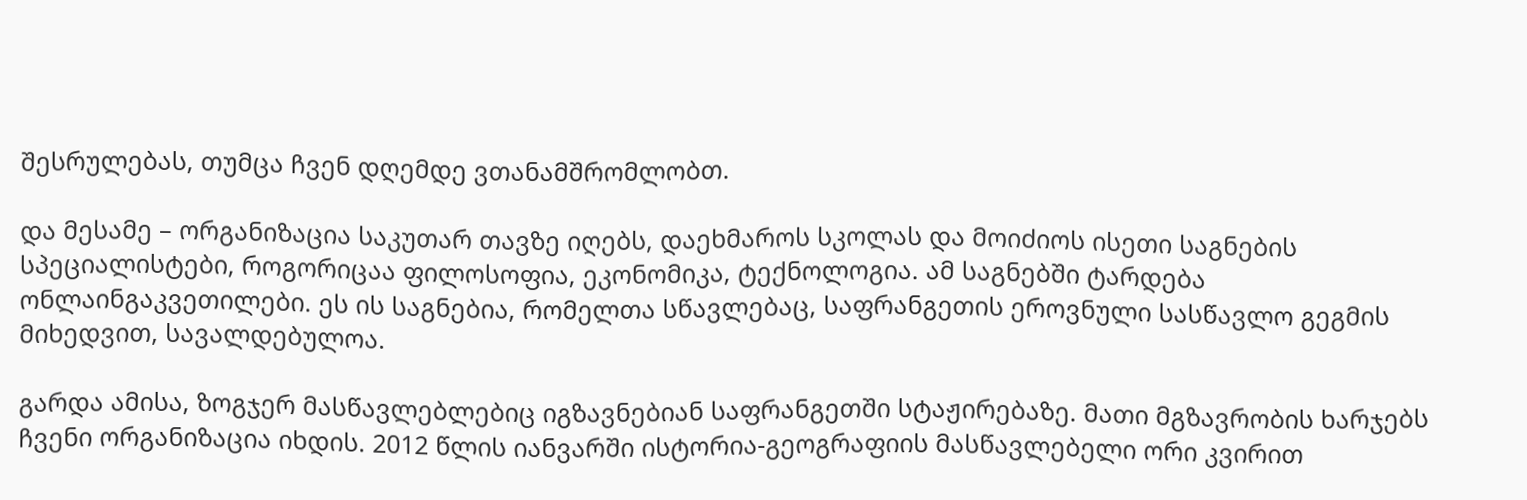შესრულებას, თუმცა ჩვენ დღემდე ვთანამშრომლობთ.

და მესამე – ორგანიზაცია საკუთარ თავზე იღებს, დაეხმაროს სკოლას და მოიძიოს ისეთი საგნების სპეციალისტები, როგორიცაა ფილოსოფია, ეკონომიკა, ტექნოლოგია. ამ საგნებში ტარდება ონლაინგაკვეთილები. ეს ის საგნებია, რომელთა სწავლებაც, საფრანგეთის ეროვნული სასწავლო გეგმის მიხედვით, სავალდებულოა.

გარდა ამისა, ზოგჯერ მასწავლებლებიც იგზავნებიან საფრანგეთში სტაჟირებაზე. მათი მგზავრობის ხარჯებს ჩვენი ორგანიზაცია იხდის. 2012 წლის იანვარში ისტორია-გეოგრაფიის მასწავლებელი ორი კვირით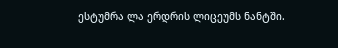ესტუმრა ლა ერდრის ლიცეუმს ნანტში.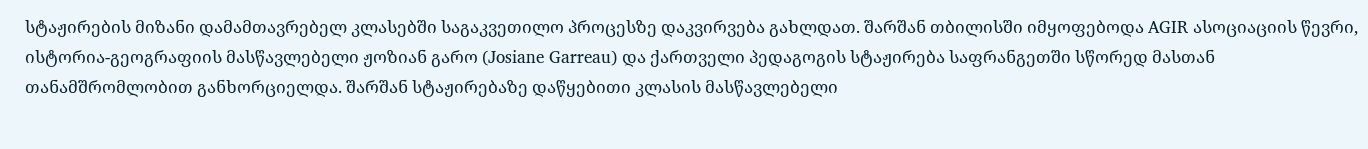სტაჟირების მიზანი დამამთავრებელ კლასებში საგაკვეთილო პროცესზე დაკვირვება გახლდათ. შარშან თბილისში იმყოფებოდა AGIR ასოციაციის წევრი, ისტორია-გეოგრაფიის მასწავლებელი ჟოზიან გარო (Josiane Garreau) და ქართველი პედაგოგის სტაჟირება საფრანგეთში სწორედ მასთან თანამშრომლობით განხორციელდა. შარშან სტაჟირებაზე დაწყებითი კლასის მასწავლებელი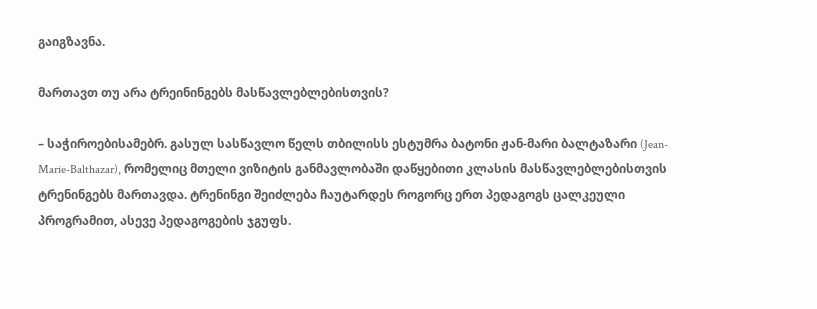გაიგზავნა.

მართავთ თუ არა ტრეინინგებს მასწავლებლებისთვის?

– საჭიროებისამებრ. გასულ სასწავლო წელს თბილისს ესტუმრა ბატონი ჟან-მარი ბალტაზარი (Jean-Marie-Balthazar), რომელიც მთელი ვიზიტის განმავლობაში დაწყებითი კლასის მასწავლებლებისთვის ტრენინგებს მართავდა. ტრენინგი შეიძლება ჩაუტარდეს როგორც ერთ პედაგოგს ცალკეული პროგრამით, ასევე პედაგოგების ჯგუფს.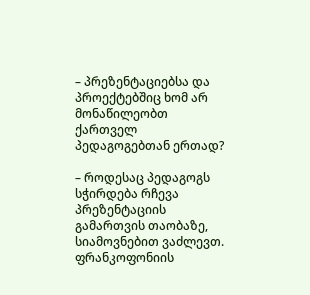– პრეზენტაციებსა და პროექტებშიც ხომ არ მონაწილეობთ ქართველ პედაგოგებთან ერთად?

– როდესაც პედაგოგს სჭირდება რჩევა პრეზენტაციის გამართვის თაობაზე, სიამოვნებით ვაძლევთ. ფრანკოფონიის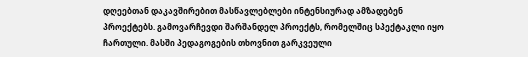დღეებთან დაკავშირებით მასწავლებლები ინტენსიურად ამზადებენ პროექტებს. გამოვარჩევდი შარშანდელ პროექტს, რომელშიც სპექტაკლი იყო ჩართული. მასში პედაგოგების თხოვნით გარკვეული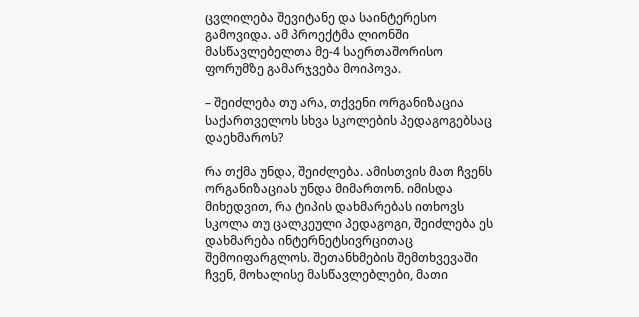ცვლილება შევიტანე და საინტერესო გამოვიდა. ამ პროექტმა ლიონში მასწავლებელთა მე-4 საერთაშორისო ფორუმზე გამარჯვება მოიპოვა.

– შეიძლება თუ არა, თქვენი ორგანიზაცია საქართველოს სხვა სკოლების პედაგოგებსაც დაეხმაროს?

რა თქმა უნდა, შეიძლება. ამისთვის მათ ჩვენს ორგანიზაციას უნდა მიმართონ. იმისდა მიხედვით, რა ტიპის დახმარებას ითხოვს სკოლა თუ ცალკეული პედაგოგი, შეიძლება ეს დახმარება ინტერნეტსივრცითაც შემოიფარგლოს. შეთანხმების შემთხვევაში ჩვენ, მოხალისე მასწავლებლები, მათი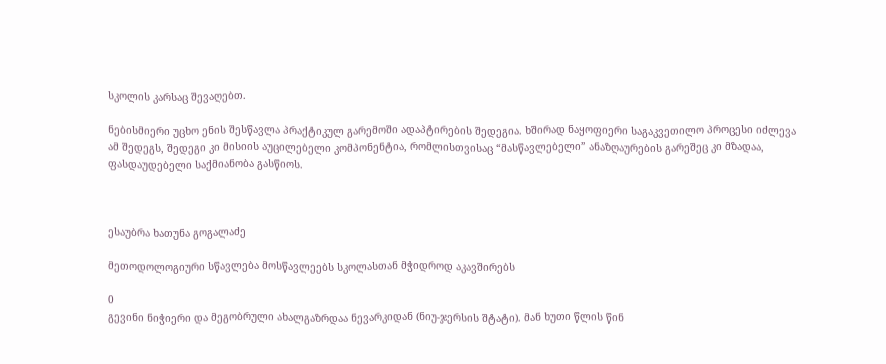სკოლის კარსაც შევაღებთ.

ნებისმიერი უცხო ენის შესწავლა პრაქტიკულ გარემოში ადაპტირების შედეგია. ხშირად ნაყოფიერი საგაკვეთილო პროცესი იძლევა ამ შედეგს, შედეგი კი მისიის აუცილებელი კომპონენტია, რომლისთვისაც “მასწავლებელი” ანაზღაურების გარეშეც კი მზადაა, ფასდაუდებელი საქმიანობა გასწიოს.



ესაუბრა ხათუნა გოგალაძე

მეთოდოლოგიური სწავლება მოსწავლეებს სკოლასთან მჭიდროდ აკავშირებს

0
გევინი ნიჭიერი და მეგობრული ახალგაზრდაა ნევარკიდან (ნიუ-ჯერსის შტატი). მან ხუთი წლის წინ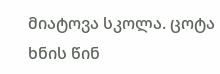მიატოვა სკოლა. ცოტა ხნის წინ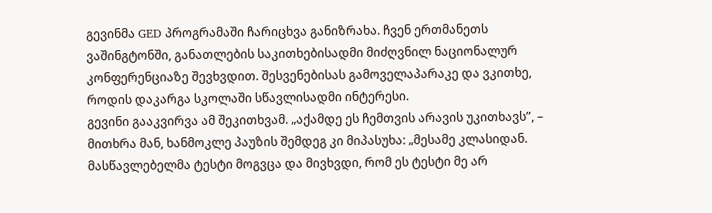გევინმა GED პროგრამაში ჩარიცხვა განიზრახა. ჩვენ ერთმანეთს ვაშინგტონში, განათლების საკითხებისადმი მიძღვნილ ნაციონალურ კონფერენციაზე შევხვდით. შესვენებისას გამოველაპარაკე და ვკითხე, როდის დაკარგა სკოლაში სწავლისადმი ინტერესი.
გევინი გააკვირვა ამ შეკითხვამ. „აქამდე ეს ჩემთვის არავის უკითხავს”, – მითხრა მან, ხანმოკლე პაუზის შემდეგ კი მიპასუხა: „მესამე კლასიდან. მასწავლებელმა ტესტი მოგვცა და მივხვდი, რომ ეს ტესტი მე არ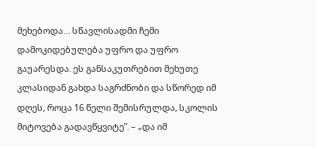მეხებოდა… სწავლისადმი ჩემი დამოკიდებულება უფრო და უფრო გაუარესდა. ეს განსაკუთრებით მეხუთე კლასიდან გახდა საგრძნობი და სწორედ იმ დღეს, როცა 16 წელი შემისრულდა, სკოლის მიტოვება გადავწყვიტე”. – „და იმ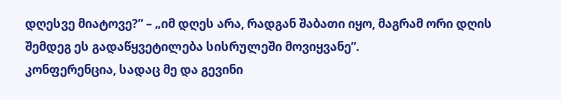დღესვე მიატოვე?” – „იმ დღეს არა, რადგან შაბათი იყო, მაგრამ ორი დღის შემდეგ ეს გადაწყვეტილება სისრულეში მოვიყვანე”.
კონფერენცია, სადაც მე და გევინი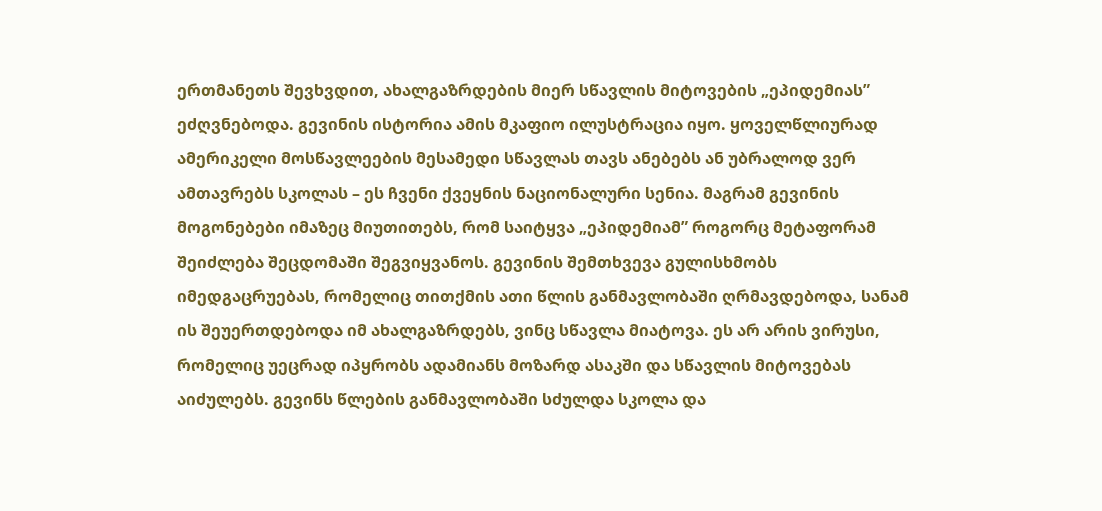ერთმანეთს შევხვდით, ახალგაზრდების მიერ სწავლის მიტოვების „ეპიდემიას” ეძღვნებოდა. გევინის ისტორია ამის მკაფიო ილუსტრაცია იყო. ყოველწლიურად ამერიკელი მოსწავლეების მესამედი სწავლას თავს ანებებს ან უბრალოდ ვერ ამთავრებს სკოლას – ეს ჩვენი ქვეყნის ნაციონალური სენია. მაგრამ გევინის მოგონებები იმაზეც მიუთითებს, რომ საიტყვა „ეპიდემიამ” როგორც მეტაფორამ შეიძლება შეცდომაში შეგვიყვანოს. გევინის შემთხვევა გულისხმობს იმედგაცრუებას, რომელიც თითქმის ათი წლის განმავლობაში ღრმავდებოდა, სანამ ის შეუერთდებოდა იმ ახალგაზრდებს, ვინც სწავლა მიატოვა. ეს არ არის ვირუსი, რომელიც უეცრად იპყრობს ადამიანს მოზარდ ასაკში და სწავლის მიტოვებას აიძულებს. გევინს წლების განმავლობაში სძულდა სკოლა და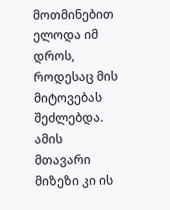მოთმინებით ელოდა იმ დროს, როდესაც მის მიტოვებას შეძლებდა. ამის მთავარი მიზეზი კი ის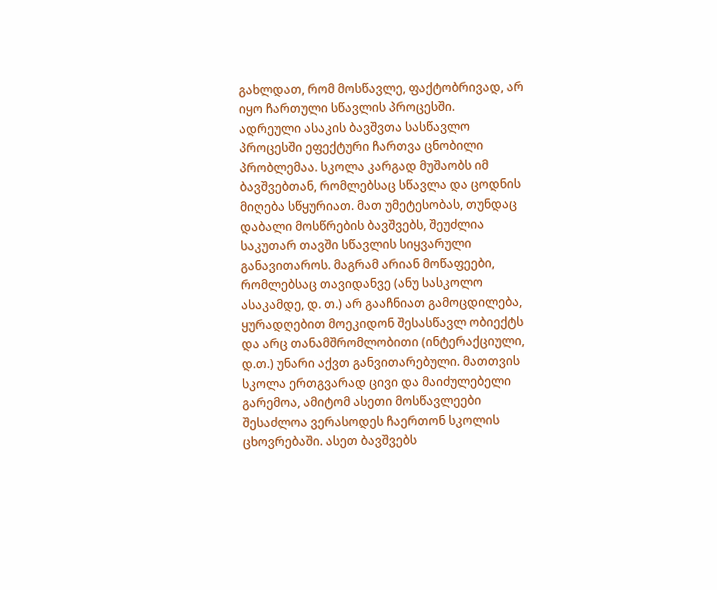გახლდათ, რომ მოსწავლე, ფაქტობრივად, არ იყო ჩართული სწავლის პროცესში.
ადრეული ასაკის ბავშვთა სასწავლო პროცესში ეფექტური ჩართვა ცნობილი პრობლემაა. სკოლა კარგად მუშაობს იმ ბავშვებთან, რომლებსაც სწავლა და ცოდნის მიღება სწყურიათ. მათ უმეტესობას, თუნდაც დაბალი მოსწრების ბავშვებს, შეუძლია საკუთარ თავში სწავლის სიყვარული განავითაროს. მაგრამ არიან მოწაფეები, რომლებსაც თავიდანვე (ანუ სასკოლო ასაკამდე, დ. თ.) არ გააჩნიათ გამოცდილება, ყურადღებით მოეკიდონ შესასწავლ ობიექტს და არც თანამშრომლობითი (ინტერაქციული, დ.თ.) უნარი აქვთ განვითარებული. მათთვის სკოლა ერთგვარად ცივი და მაიძულებელი გარემოა, ამიტომ ასეთი მოსწავლეები შესაძლოა ვერასოდეს ჩაერთონ სკოლის ცხოვრებაში. ასეთ ბავშვებს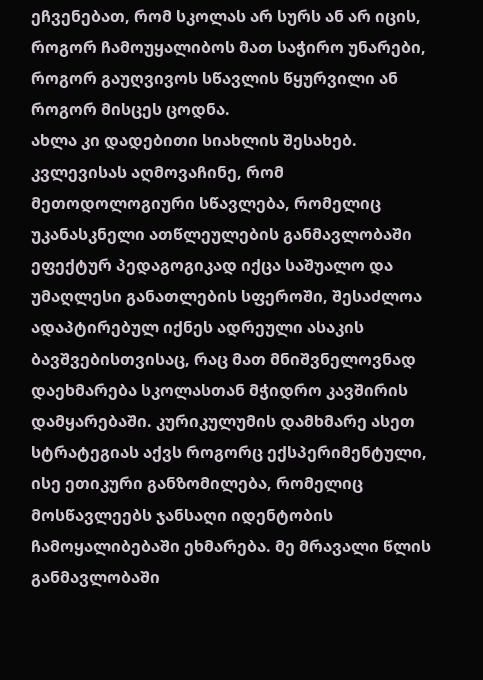ეჩვენებათ, რომ სკოლას არ სურს ან არ იცის, როგორ ჩამოუყალიბოს მათ საჭირო უნარები, როგორ გაუღვივოს სწავლის წყურვილი ან როგორ მისცეს ცოდნა.
ახლა კი დადებითი სიახლის შესახებ. კვლევისას აღმოვაჩინე, რომ მეთოდოლოგიური სწავლება, რომელიც უკანასკნელი ათწლეულების განმავლობაში ეფექტურ პედაგოგიკად იქცა საშუალო და უმაღლესი განათლების სფეროში, შესაძლოა ადაპტირებულ იქნეს ადრეული ასაკის ბავშვებისთვისაც, რაც მათ მნიშვნელოვნად დაეხმარება სკოლასთან მჭიდრო კავშირის დამყარებაში. კურიკულუმის დამხმარე ასეთ სტრატეგიას აქვს როგორც ექსპერიმენტული, ისე ეთიკური განზომილება, რომელიც მოსწავლეებს ჯანსაღი იდენტობის ჩამოყალიბებაში ეხმარება. მე მრავალი წლის განმავლობაში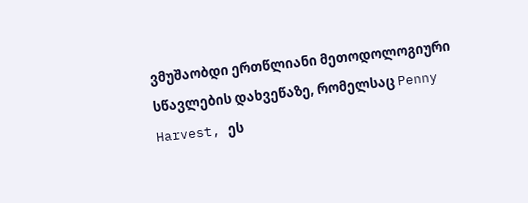ვმუშაობდი ერთწლიანი მეთოდოლოგიური სწავლების დახვეწაზე, რომელსაც Penny Harvest, ეს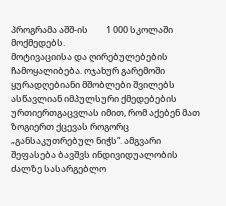პროგრამა აშშ-ის         1 000 სკოლაში მოქმედებს.
მოტივაციისა და ღირებულებების ჩამოყალიბება. ოჯახურ გარემოში ყურადღებიანი მშობლები შვილებს ასწავლიან იმპულსური ქმედებების ურთიერთგაცვლას იმით, რომ აქებენ მათ ზოგიერთ ქცევას როგორც „განსაკუთრებულ ნიჭს”. ამგვარი შეფასება ბავშვს ინდივიდუალობის ძალზე სასარგებლო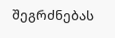შეგრძნებას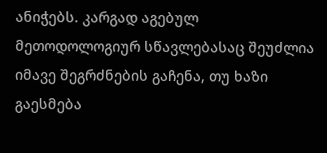ანიჭებს. კარგად აგებულ მეთოდოლოგიურ სწავლებასაც შეუძლია იმავე შეგრძნების გაჩენა, თუ ხაზი გაესმება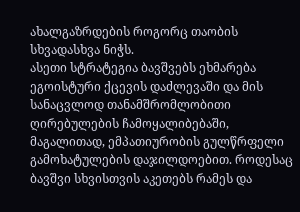ახალგაზრდების როგორც თაობის სხვადასხვა ნიჭს.
ასეთი სტრატეგია ბავშვებს ეხმარება ეგოისტური ქცევის დაძლევაში და მის სანაცვლოდ თანამშრომლობითი ღირებულების ჩამოყალიბებაში, მაგალითად, ემპათიურობის გულწრფელი გამოხატულების დაჯილდოებით. როდესაც ბავშვი სხვისთვის აკეთებს რამეს და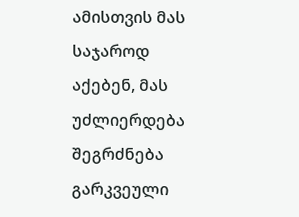ამისთვის მას საჯაროდ აქებენ, მას უძლიერდება შეგრძნება გარკვეული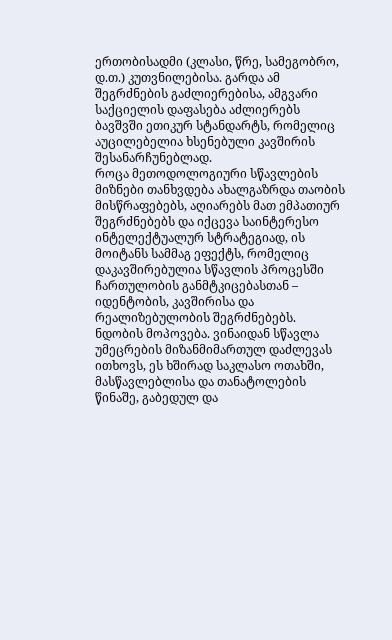ერთობისადმი (კლასი, წრე, სამეგობრო, დ.თ.) კუთვნილებისა. გარდა ამ შეგრძნების გაძლიერებისა, ამგვარი საქციელის დაფასება აძლიერებს ბავშვში ეთიკურ სტანდარტს, რომელიც აუცილებელია ხსენებული კავშირის შესანარჩუნებლად.
როცა მეთოდოლოგიური სწავლების მიზნები თანხვდება ახალგაზრდა თაობის მისწრაფებებს, აღიარებს მათ ემპათიურ შეგრძნებებს და იქცევა საინტერესო ინტელექტუალურ სტრატეგიად, ის მოიტანს სამმაგ ეფექტს, რომელიც დაკავშირებულია სწავლის პროცესში ჩართულობის განმტკიცებასთან – იდენტობის, კავშირისა და რეალიზებულობის შეგრძნებებს.
ნდობის მოპოვება. ვინაიდან სწავლა უმეცრების მიზანმიმართულ დაძლევას ითხოვს, ეს ხშირად საკლასო ოთახში, მასწავლებლისა და თანატოლების წინაშე, გაბედულ და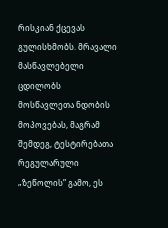რისკიან ქცევას გულისხმობს. მრავალი მასწავლებელი ცდილობს მოსწავლეთა ნდობის მოპოვებას, მაგრამ შემდეგ, ტესტირებათა რეგულარული „ზეწოლის” გამო, ეს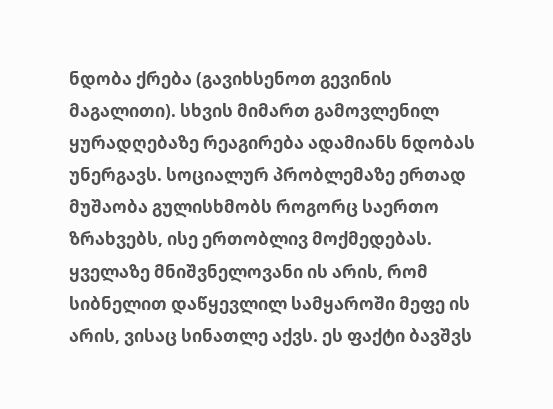ნდობა ქრება (გავიხსენოთ გევინის მაგალითი). სხვის მიმართ გამოვლენილ ყურადღებაზე რეაგირება ადამიანს ნდობას უნერგავს. სოციალურ პრობლემაზე ერთად მუშაობა გულისხმობს როგორც საერთო ზრახვებს, ისე ერთობლივ მოქმედებას. ყველაზე მნიშვნელოვანი ის არის, რომ სიბნელით დაწყევლილ სამყაროში მეფე ის არის, ვისაც სინათლე აქვს. ეს ფაქტი ბავშვს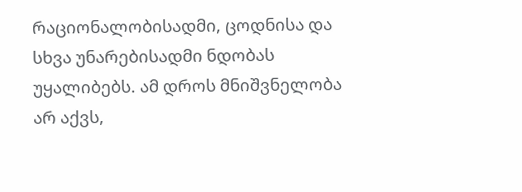რაციონალობისადმი, ცოდნისა და სხვა უნარებისადმი ნდობას უყალიბებს. ამ დროს მნიშვნელობა არ აქვს,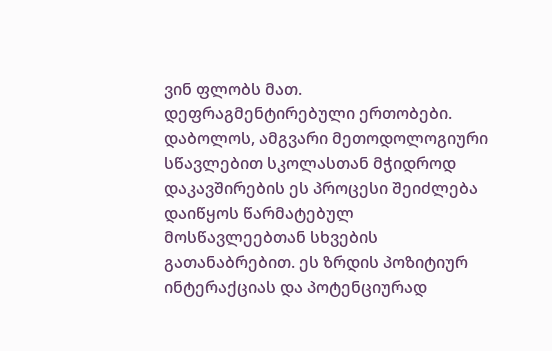ვინ ფლობს მათ.
დეფრაგმენტირებული ერთობები. დაბოლოს, ამგვარი მეთოდოლოგიური სწავლებით სკოლასთან მჭიდროდ დაკავშირების ეს პროცესი შეიძლება დაიწყოს წარმატებულ მოსწავლეებთან სხვების გათანაბრებით. ეს ზრდის პოზიტიურ ინტერაქციას და პოტენციურად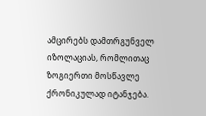ამცირებს დამთრგუნველ იზოლაციას, რომლითაც ზოგიერთი მოსწავლე ქრონიკულად იტანჯება.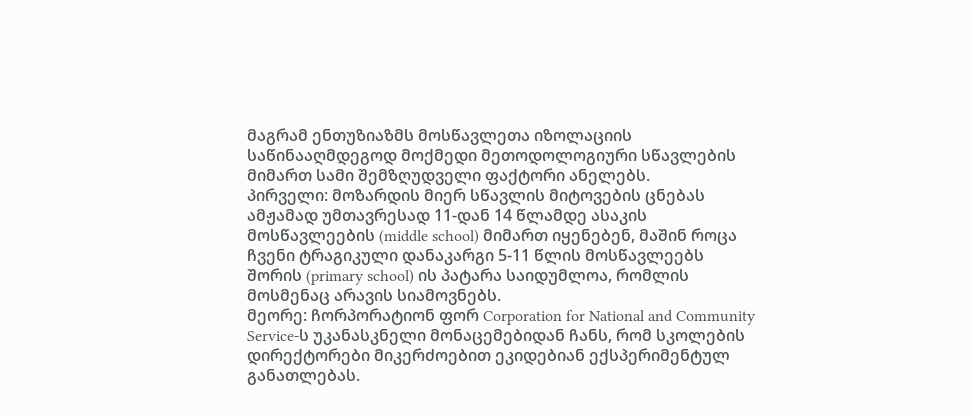მაგრამ ენთუზიაზმს მოსწავლეთა იზოლაციის საწინააღმდეგოდ მოქმედი მეთოდოლოგიური სწავლების მიმართ სამი შემზღუდველი ფაქტორი ანელებს.
პირველი: მოზარდის მიერ სწავლის მიტოვების ცნებას ამჟამად უმთავრესად 11-დან 14 წლამდე ასაკის მოსწავლეების (middle school) მიმართ იყენებენ, მაშინ როცა ჩვენი ტრაგიკული დანაკარგი 5-11 წლის მოსწავლეებს შორის (primary school) ის პატარა საიდუმლოა, რომლის მოსმენაც არავის სიამოვნებს.
მეორე: ჩორპორატიონ ფორ Corporation for National and Community Service-ს უკანასკნელი მონაცემებიდან ჩანს, რომ სკოლების დირექტორები მიკერძოებით ეკიდებიან ექსპერიმენტულ განათლებას.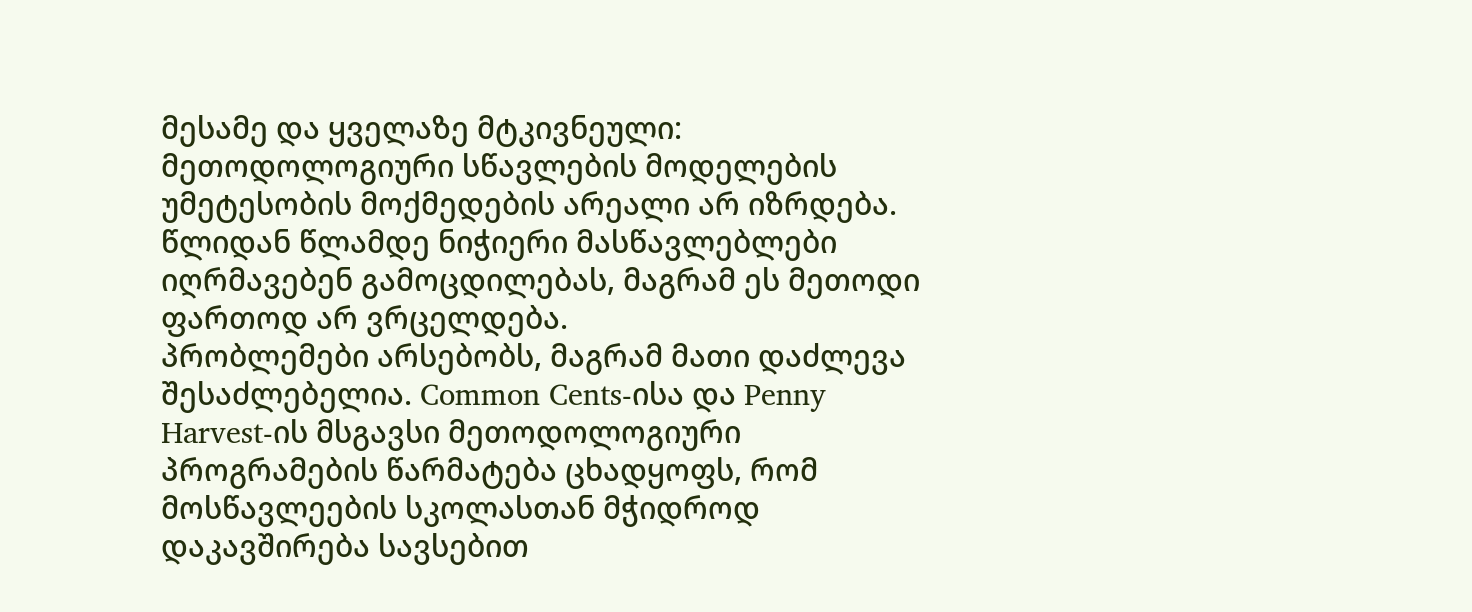მესამე და ყველაზე მტკივნეული: მეთოდოლოგიური სწავლების მოდელების უმეტესობის მოქმედების არეალი არ იზრდება. წლიდან წლამდე ნიჭიერი მასწავლებლები იღრმავებენ გამოცდილებას, მაგრამ ეს მეთოდი ფართოდ არ ვრცელდება.
პრობლემები არსებობს, მაგრამ მათი დაძლევა შესაძლებელია. Common Cents-ისა და Penny Harvest-ის მსგავსი მეთოდოლოგიური პროგრამების წარმატება ცხადყოფს, რომ მოსწავლეების სკოლასთან მჭიდროდ დაკავშირება სავსებით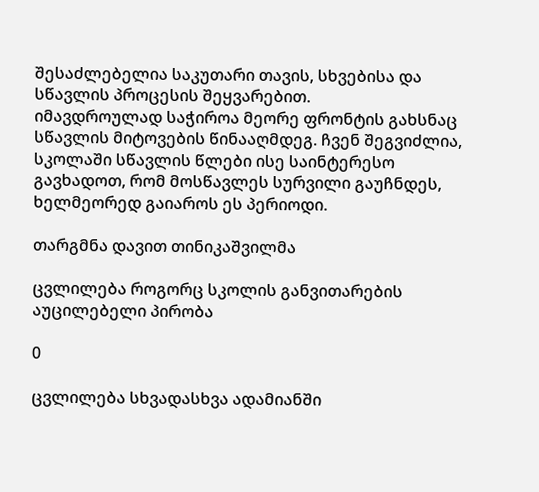შესაძლებელია საკუთარი თავის, სხვებისა და სწავლის პროცესის შეყვარებით.
იმავდროულად საჭიროა მეორე ფრონტის გახსნაც სწავლის მიტოვების წინააღმდეგ. ჩვენ შეგვიძლია, სკოლაში სწავლის წლები ისე საინტერესო გავხადოთ, რომ მოსწავლეს სურვილი გაუჩნდეს, ხელმეორედ გაიაროს ეს პერიოდი.

თარგმნა დავით თინიკაშვილმა

ცვლილება როგორც სკოლის განვითარების აუცილებელი პირობა

0

ცვლილება სხვადასხვა ადამიანში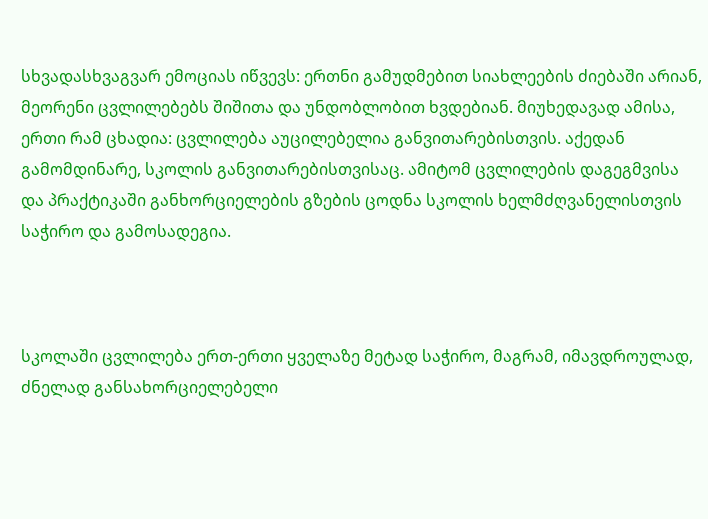სხვადასხვაგვარ ემოციას იწვევს: ერთნი გამუდმებით სიახლეების ძიებაში არიან, მეორენი ცვლილებებს შიშითა და უნდობლობით ხვდებიან. მიუხედავად ამისა, ერთი რამ ცხადია: ცვლილება აუცილებელია განვითარებისთვის. აქედან გამომდინარე, სკოლის განვითარებისთვისაც. ამიტომ ცვლილების დაგეგმვისა და პრაქტიკაში განხორციელების გზების ცოდნა სკოლის ხელმძღვანელისთვის საჭირო და გამოსადეგია.



სკოლაში ცვლილება ერთ-ერთი ყველაზე მეტად საჭირო, მაგრამ, იმავდროულად, ძნელად განსახორციელებელი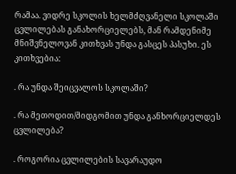რამაა. ვიდრე სკოლის ხელმძღვანელი სკოლაში ცვლილებას განახორციელებს, მან რამდენიმე მნიშვნელოვან კითხვას უნდა გასცეს პასუხი. ეს კითხვებია:

. რა უნდა შეიცვალოს სკოლაში?

. რა მეთოდით/მიდგომით უნდა განხორციელდეს ცვლილება?

. როგორია ცვლილების სავარაუდო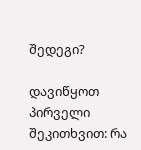შედეგი?

დავიწყოთ პირველი შეკითხვით: რა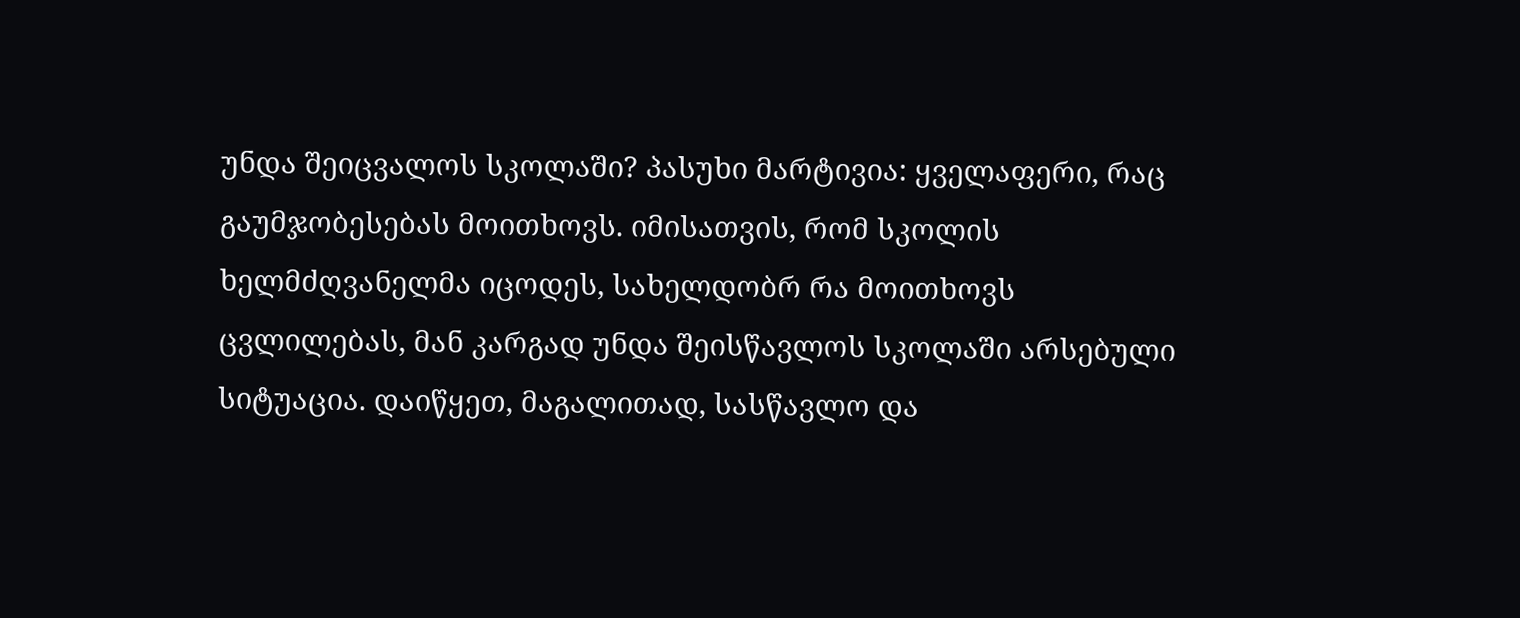უნდა შეიცვალოს სკოლაში? პასუხი მარტივია: ყველაფერი, რაც გაუმჯობესებას მოითხოვს. იმისათვის, რომ სკოლის ხელმძღვანელმა იცოდეს, სახელდობრ რა მოითხოვს ცვლილებას, მან კარგად უნდა შეისწავლოს სკოლაში არსებული სიტუაცია. დაიწყეთ, მაგალითად, სასწავლო და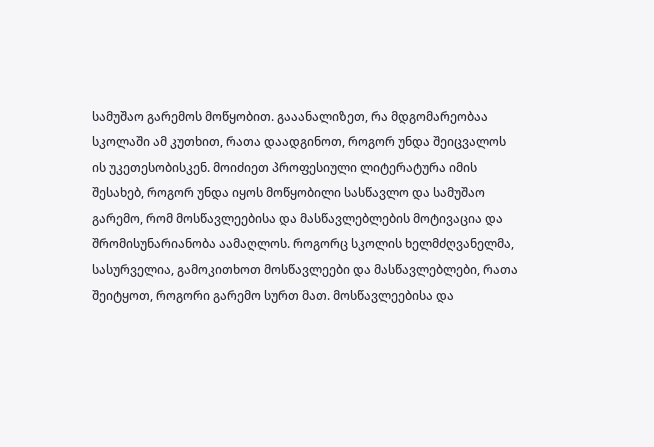სამუშაო გარემოს მოწყობით. გააანალიზეთ, რა მდგომარეობაა სკოლაში ამ კუთხით, რათა დაადგინოთ, როგორ უნდა შეიცვალოს ის უკეთესობისკენ. მოიძიეთ პროფესიული ლიტერატურა იმის შესახებ, როგორ უნდა იყოს მოწყობილი სასწავლო და სამუშაო გარემო, რომ მოსწავლეებისა და მასწავლებლების მოტივაცია და შრომისუნარიანობა აამაღლოს. როგორც სკოლის ხელმძღვანელმა, სასურველია, გამოკითხოთ მოსწავლეები და მასწავლებლები, რათა შეიტყოთ, როგორი გარემო სურთ მათ. მოსწავლეებისა და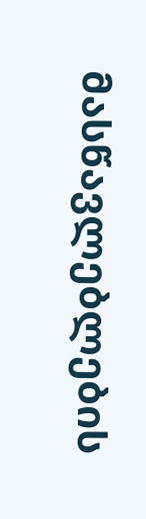მასწავლებლების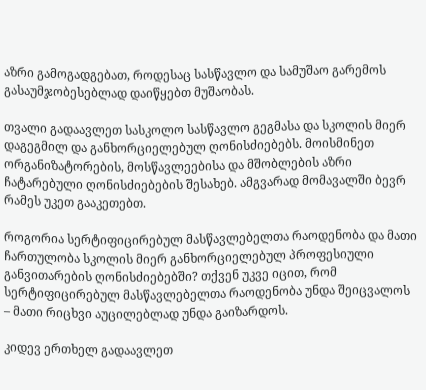აზრი გამოგადგებათ, როდესაც სასწავლო და სამუშაო გარემოს გასაუმჯობესებლად დაიწყებთ მუშაობას.

თვალი გადაავლეთ სასკოლო სასწავლო გეგმასა და სკოლის მიერ დაგეგმილ და განხორციელებულ ღონისძიებებს. მოისმინეთ ორგანიზატორების, მოსწავლეებისა და მშობლების აზრი ჩატარებული ღონისძიებების შესახებ. ამგვარად მომავალში ბევრ რამეს უკეთ გააკეთებთ.

როგორია სერტიფიცირებულ მასწავლებელთა რაოდენობა და მათი ჩართულობა სკოლის მიერ განხორციელებულ პროფესიული განვითარების ღონისძიებებში? თქვენ უკვე იცით, რომ სერტიფიცირებულ მასწავლებელთა რაოდენობა უნდა შეიცვალოს – მათი რიცხვი აუცილებლად უნდა გაიზარდოს.

კიდევ ერთხელ გადაავლეთ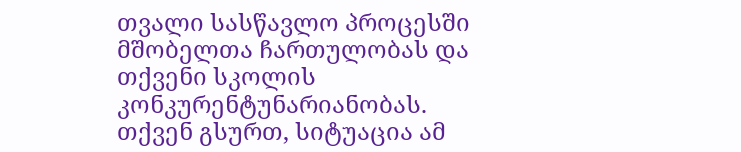თვალი სასწავლო პროცესში მშობელთა ჩართულობას და თქვენი სკოლის კონკურენტუნარიანობას. თქვენ გსურთ, სიტუაცია ამ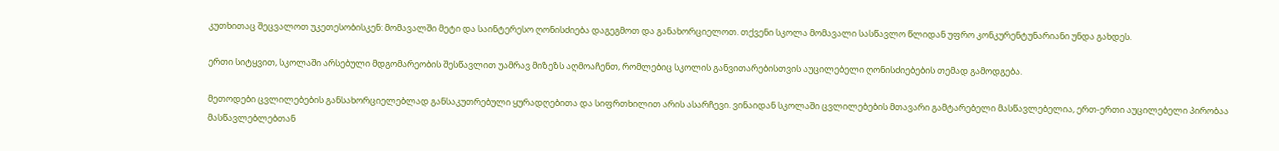კუთხითაც შეცვალოთ უკეთესობისკენ: მომავალში მეტი და საინტერესო ღონისძიება დაგეგმოთ და განახორციელოთ. თქვენი სკოლა მომავალი სასწავლო წლიდან უფრო კონკურენტუნარიანი უნდა გახდეს.

ერთი სიტყვით, სკოლაში არსებული მდგომარეობის შესწავლით უამრავ მიზეზს აღმოაჩენთ, რომლებიც სკოლის განვითარებისთვის აუცილებელი ღონისძიებების თემად გამოდგება.

მეთოდები ცვლილებების განსახორციელებლად განსაკუთრებული ყურადღებითა და სიფრთხილით არის ასარჩევი. ვინაიდან სკოლაში ცვლილებების მთავარი გამტარებელი მასწავლებელია, ერთ-ერთი აუცილებელი პირობაა მასწავლებლებთან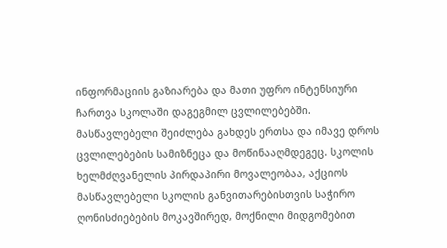ინფორმაციის გაზიარება და მათი უფრო ინტენსიური ჩართვა სკოლაში დაგეგმილ ცვლილებებში. მასწავლებელი შეიძლება გახდეს ერთსა და იმავე დროს ცვლილებების სამიზნეცა და მოწინააღმდეგეც. სკოლის ხელმძღვანელის პირდაპირი მოვალეობაა, აქციოს მასწავლებელი სკოლის განვითარებისთვის საჭირო ღონისძიებების მოკავშირედ, მოქნილი მიდგომებით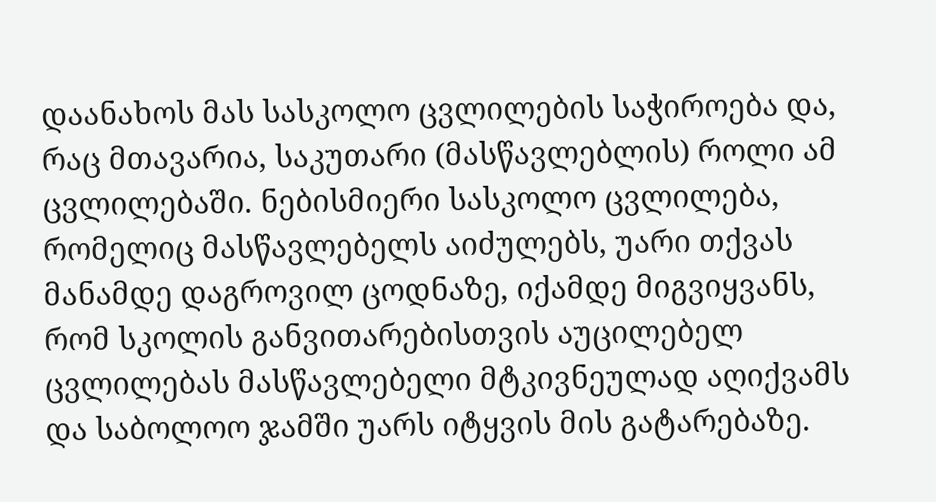დაანახოს მას სასკოლო ცვლილების საჭიროება და, რაც მთავარია, საკუთარი (მასწავლებლის) როლი ამ ცვლილებაში. ნებისმიერი სასკოლო ცვლილება, რომელიც მასწავლებელს აიძულებს, უარი თქვას მანამდე დაგროვილ ცოდნაზე, იქამდე მიგვიყვანს, რომ სკოლის განვითარებისთვის აუცილებელ ცვლილებას მასწავლებელი მტკივნეულად აღიქვამს და საბოლოო ჯამში უარს იტყვის მის გატარებაზე.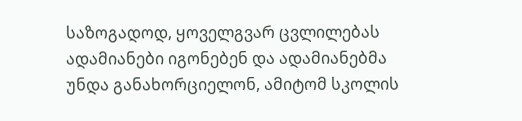საზოგადოდ, ყოველგვარ ცვლილებას ადამიანები იგონებენ და ადამიანებმა უნდა განახორციელონ, ამიტომ სკოლის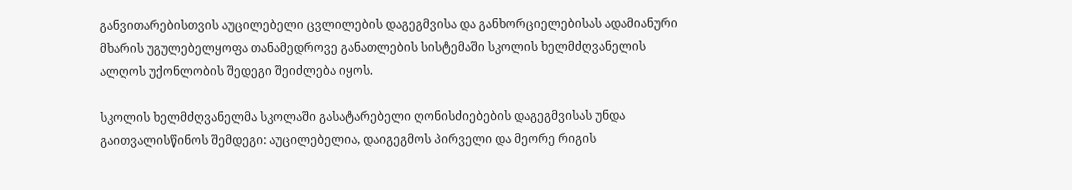განვითარებისთვის აუცილებელი ცვლილების დაგეგმვისა და განხორციელებისას ადამიანური მხარის უგულებელყოფა თანამედროვე განათლების სისტემაში სკოლის ხელმძღვანელის ალღოს უქონლობის შედეგი შეიძლება იყოს.

სკოლის ხელმძღვანელმა სკოლაში გასატარებელი ღონისძიებების დაგეგმვისას უნდა გაითვალისწინოს შემდეგი: აუცილებელია, დაიგეგმოს პირველი და მეორე რიგის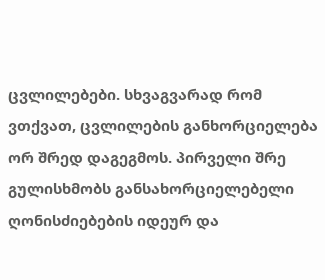ცვლილებები. სხვაგვარად რომ ვთქვათ, ცვლილების განხორციელება ორ შრედ დაგეგმოს. პირველი შრე გულისხმობს განსახორციელებელი ღონისძიებების იდეურ და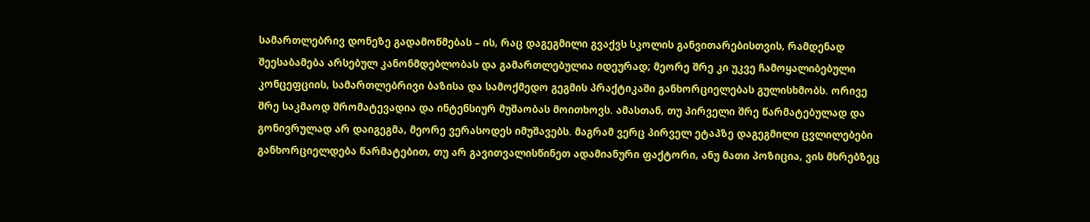სამართლებრივ დონეზე გადამოწმებას – ის, რაც დაგეგმილი გვაქვს სკოლის განვითარებისთვის, რამდენად შეესაბამება არსებულ კანონმდებლობას და გამართლებულია იდეურად; მეორე შრე კი უკვე ჩამოყალიბებული კონცეფციის, სამართლებრივი ბაზისა და სამოქმედო გეგმის პრაქტიკაში განხორციელებას გულისხმობს. ორივე შრე საკმაოდ შრომატევადია და ინტენსიურ მუშაობას მოითხოვს. ამასთან, თუ პირველი შრე წარმატებულად და გონივრულად არ დაიგეგმა, მეორე ვერასოდეს იმუშავებს. მაგრამ ვერც პირველ ეტაპზე დაგეგმილი ცვლილებები განხორციელდება წარმატებით, თუ არ გავითვალისწინეთ ადამიანური ფაქტორი, ანუ მათი პოზიცია, ვის მხრებზეც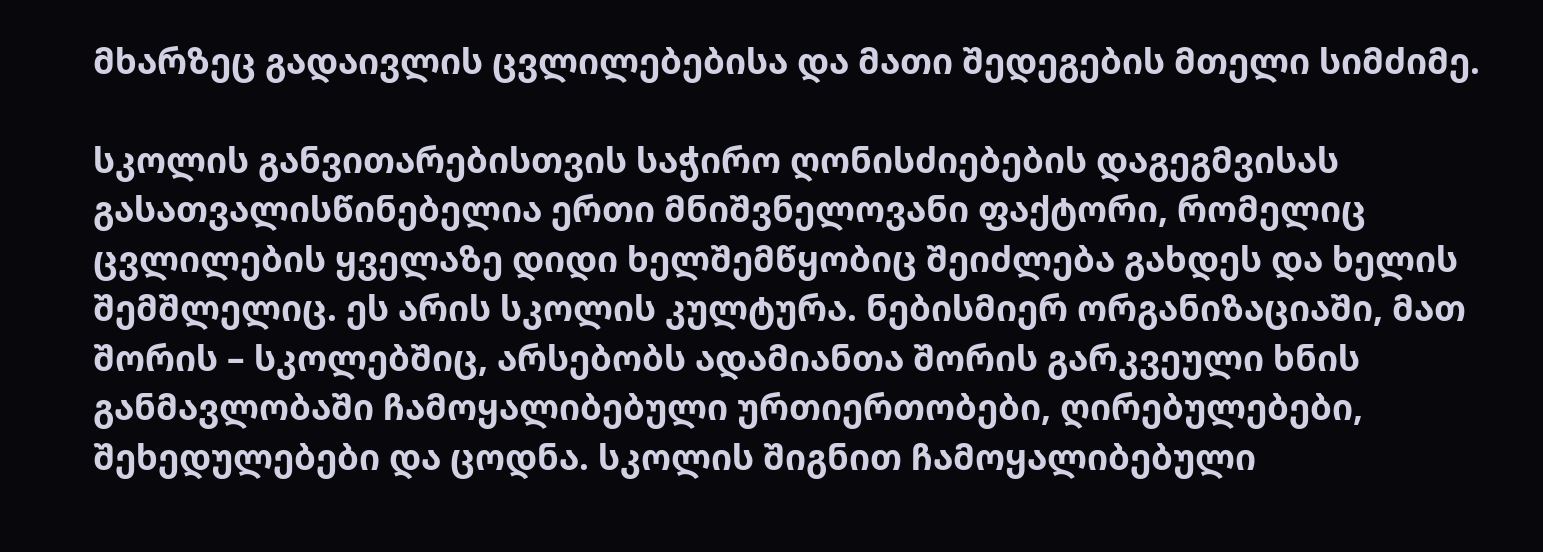მხარზეც გადაივლის ცვლილებებისა და მათი შედეგების მთელი სიმძიმე.

სკოლის განვითარებისთვის საჭირო ღონისძიებების დაგეგმვისას გასათვალისწინებელია ერთი მნიშვნელოვანი ფაქტორი, რომელიც ცვლილების ყველაზე დიდი ხელშემწყობიც შეიძლება გახდეს და ხელის შემშლელიც. ეს არის სკოლის კულტურა. ნებისმიერ ორგანიზაციაში, მათ შორის – სკოლებშიც, არსებობს ადამიანთა შორის გარკვეული ხნის განმავლობაში ჩამოყალიბებული ურთიერთობები, ღირებულებები, შეხედულებები და ცოდნა. სკოლის შიგნით ჩამოყალიბებული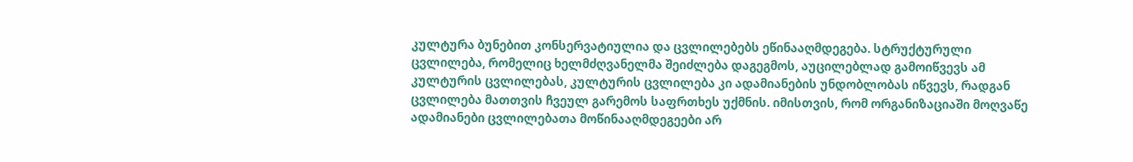კულტურა ბუნებით კონსერვატიულია და ცვლილებებს ეწინააღმდეგება. სტრუქტურული ცვლილება, რომელიც ხელმძღვანელმა შეიძლება დაგეგმოს, აუცილებლად გამოიწვევს ამ კულტურის ცვლილებას, კულტურის ცვლილება კი ადამიანების უნდობლობას იწვევს, რადგან ცვლილება მათთვის ჩვეულ გარემოს საფრთხეს უქმნის. იმისთვის, რომ ორგანიზაციაში მოღვაწე ადამიანები ცვლილებათა მოწინააღმდეგეები არ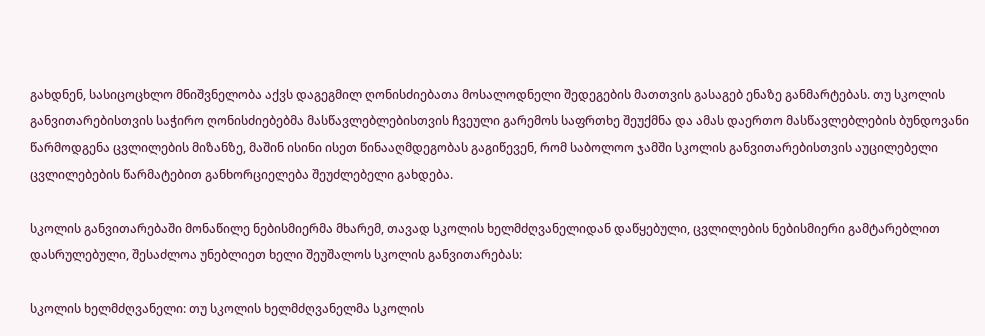გახდნენ, სასიცოცხლო მნიშვნელობა აქვს დაგეგმილ ღონისძიებათა მოსალოდნელი შედეგების მათთვის გასაგებ ენაზე განმარტებას. თუ სკოლის განვითარებისთვის საჭირო ღონისძიებებმა მასწავლებლებისთვის ჩვეული გარემოს საფრთხე შეუქმნა და ამას დაერთო მასწავლებლების ბუნდოვანი წარმოდგენა ცვლილების მიზანზე, მაშინ ისინი ისეთ წინააღმდეგობას გაგიწევენ, რომ საბოლოო ჯამში სკოლის განვითარებისთვის აუცილებელი ცვლილებების წარმატებით განხორციელება შეუძლებელი გახდება.

სკოლის განვითარებაში მონაწილე ნებისმიერმა მხარემ, თავად სკოლის ხელმძღვანელიდან დაწყებული, ცვლილების ნებისმიერი გამტარებლით დასრულებული, შესაძლოა უნებლიეთ ხელი შეუშალოს სკოლის განვითარებას:

სკოლის ხელმძღვანელი: თუ სკოლის ხელმძღვანელმა სკოლის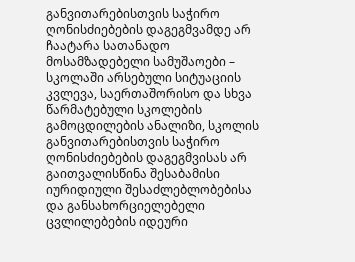განვითარებისთვის საჭირო ღონისძიებების დაგეგმვამდე არ ჩაატარა სათანადო მოსამზადებელი სამუშაოები – სკოლაში არსებული სიტუაციის კვლევა, საერთაშორისო და სხვა წარმატებული სკოლების გამოცდილების ანალიზი, სკოლის განვითარებისთვის საჭირო ღონისძიებების დაგეგმვისას არ გაითვალისწინა შესაბამისი იურიდიული შესაძლებლობებისა და განსახორციელებელი ცვლილებების იდეური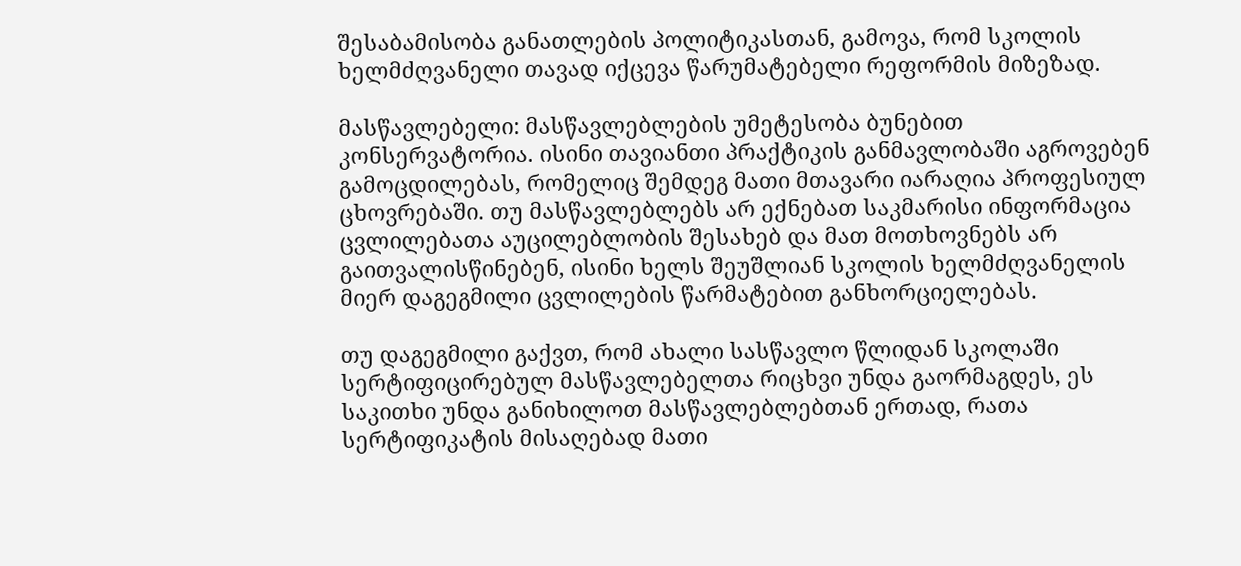შესაბამისობა განათლების პოლიტიკასთან, გამოვა, რომ სკოლის ხელმძღვანელი თავად იქცევა წარუმატებელი რეფორმის მიზეზად.

მასწავლებელი: მასწავლებლების უმეტესობა ბუნებით კონსერვატორია. ისინი თავიანთი პრაქტიკის განმავლობაში აგროვებენ გამოცდილებას, რომელიც შემდეგ მათი მთავარი იარაღია პროფესიულ ცხოვრებაში. თუ მასწავლებლებს არ ექნებათ საკმარისი ინფორმაცია ცვლილებათა აუცილებლობის შესახებ და მათ მოთხოვნებს არ გაითვალისწინებენ, ისინი ხელს შეუშლიან სკოლის ხელმძღვანელის მიერ დაგეგმილი ცვლილების წარმატებით განხორციელებას.

თუ დაგეგმილი გაქვთ, რომ ახალი სასწავლო წლიდან სკოლაში სერტიფიცირებულ მასწავლებელთა რიცხვი უნდა გაორმაგდეს, ეს საკითხი უნდა განიხილოთ მასწავლებლებთან ერთად, რათა სერტიფიკატის მისაღებად მათი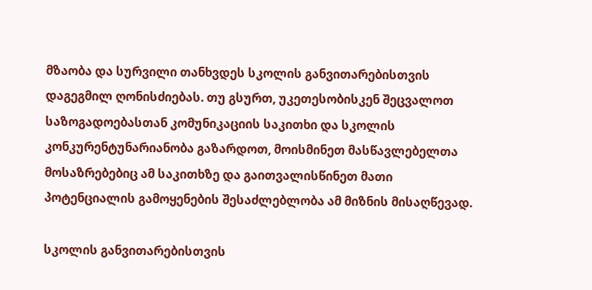მზაობა და სურვილი თანხვდეს სკოლის განვითარებისთვის დაგეგმილ ღონისძიებას. თუ გსურთ, უკეთესობისკენ შეცვალოთ საზოგადოებასთან კომუნიკაციის საკითხი და სკოლის კონკურენტუნარიანობა გაზარდოთ, მოისმინეთ მასწავლებელთა მოსაზრებებიც ამ საკითხზე და გაითვალისწინეთ მათი პოტენციალის გამოყენების შესაძლებლობა ამ მიზნის მისაღწევად.

სკოლის განვითარებისთვის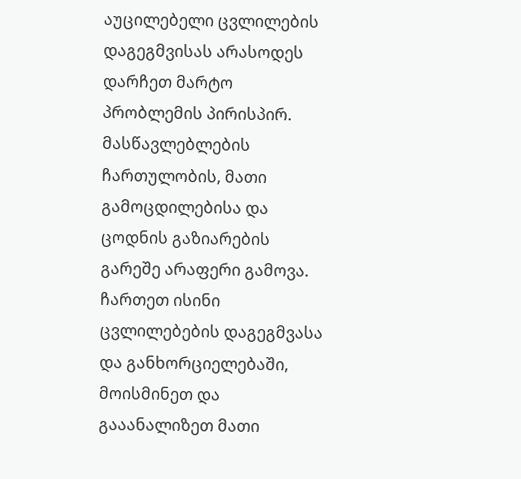აუცილებელი ცვლილების დაგეგმვისას არასოდეს დარჩეთ მარტო პრობლემის პირისპირ. მასწავლებლების ჩართულობის, მათი გამოცდილებისა და ცოდნის გაზიარების გარეშე არაფერი გამოვა. ჩართეთ ისინი ცვლილებების დაგეგმვასა და განხორციელებაში, მოისმინეთ და გააანალიზეთ მათი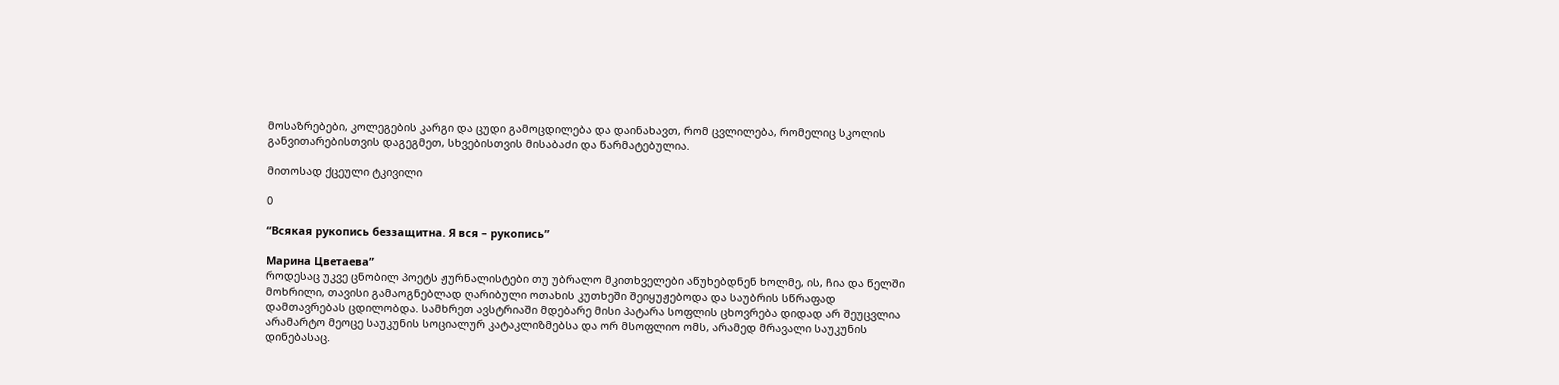მოსაზრებები, კოლეგების კარგი და ცუდი გამოცდილება და დაინახავთ, რომ ცვლილება, რომელიც სკოლის განვითარებისთვის დაგეგმეთ, სხვებისთვის მისაბაძი და წარმატებულია.

მითოსად ქცეული ტკივილი

0

“Всякая рукопись беззащитна. Я вся – рукопись”

Марина Цветаева”
როდესაც უკვე ცნობილ პოეტს ჟურნალისტები თუ უბრალო მკითხველები აწუხებდნენ ხოლმე, ის, ჩია და წელში მოხრილი, თავისი გამაოგნებლად ღარიბული ოთახის კუთხეში შეიყუჟებოდა და საუბრის სწრაფად დამთავრებას ცდილობდა. სამხრეთ ავსტრიაში მდებარე მისი პატარა სოფლის ცხოვრება დიდად არ შეუცვლია არამარტო მეოცე საუკუნის სოციალურ კატაკლიზმებსა და ორ მსოფლიო ომს, არამედ მრავალი საუკუნის დინებასაც.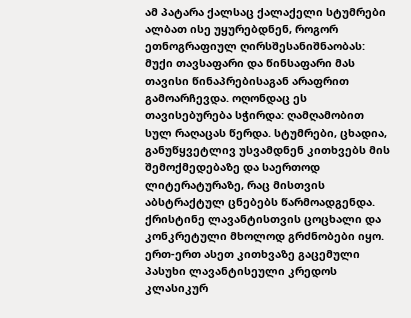ამ პატარა ქალსაც ქალაქელი სტუმრები ალბათ ისე უყურებდნენ, როგორ ეთნოგრაფიულ ღირსშესანიშნაობას: მუქი თავსაფარი და წინსაფარი მას თავისი წინაპრებისაგან არაფრით გამოარჩევდა. ოღონდაც ეს თავისებურება სჭირდა: ღამღამობით სულ რაღაცას წერდა. სტუმრები, ცხადია, განუწყვეტლივ უსვამდნენ კითხვებს მის შემოქმედებაზე და საერთოდ ლიტერატურაზე, რაც მისთვის აბსტრაქტულ ცნებებს წარმოადგენდა. ქრისტინე ლავანტისთვის ცოცხალი და კონკრეტული მხოლოდ გრძნობები იყო. ერთ-ერთ ასეთ კითხვაზე გაცემული პასუხი ლავანტისეული კრედოს კლასიკურ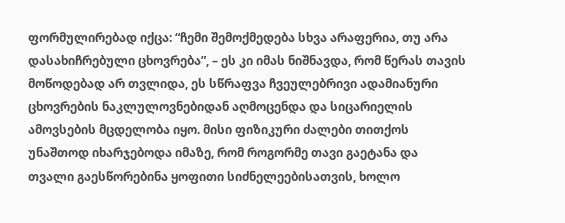ფორმულირებად იქცა: “ჩემი შემოქმედება სხვა არაფერია, თუ არა დასახიჩრებული ცხოვრება”, – ეს კი იმას ნიშნავდა, რომ წერას თავის მოწოდებად არ თვლიდა, ეს სწრაფვა ჩვეულებრივი ადამიანური ცხოვრების ნაკლულოვნებიდან აღმოცენდა და სიცარიელის ამოვსების მცდელობა იყო. მისი ფიზიკური ძალები თითქოს უნაშთოდ იხარჯებოდა იმაზე, რომ როგორმე თავი გაეტანა და თვალი გაესწორებინა ყოფითი სიძნელეებისათვის, ხოლო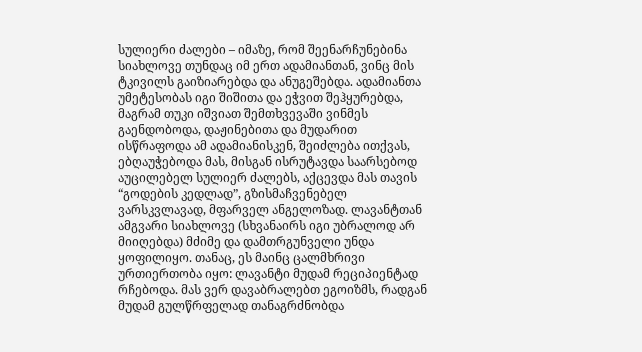სულიერი ძალები – იმაზე, რომ შეენარჩუნებინა სიახლოვე თუნდაც იმ ერთ ადამიანთან, ვინც მის ტკივილს გაიზიარებდა და ანუგეშებდა. ადამიანთა უმეტესობას იგი შიშითა და ეჭვით შეჰყურებდა, მაგრამ თუკი იშვიათ შემთხვევაში ვინმეს გაენდობოდა, დაჟინებითა და მუდარით ისწრაფოდა ამ ადამიანისკენ, შეიძლება ითქვას, ებღაუჭებოდა მას, მისგან ისრუტავდა საარსებოდ აუცილებელ სულიერ ძალებს, აქცევდა მას თავის “გოდების კედლად”, გზისმაჩვენებელ ვარსკვლავად, მფარველ ანგელოზად. ლავანტთან ამგვარი სიახლოვე (სხვანაირს იგი უბრალოდ არ მიიღებდა) მძიმე და დამთრგუნველი უნდა ყოფილიყო. თანაც, ეს მაინც ცალმხრივი ურთიერთობა იყო: ლავანტი მუდამ რეციპიენტად რჩებოდა. მას ვერ დავაბრალებთ ეგოიზმს, რადგან მუდამ გულწრფელად თანაგრძნობდა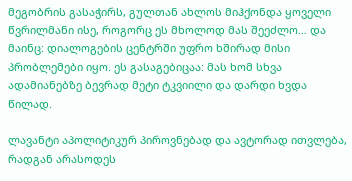მეგობრის გასაჭირს, გულთან ახლოს მიჰქონდა ყოველი წვრილმანი ისე, როგორც ეს მხოლოდ მას შეეძლო… და მაინც: დიალოგების ცენტრში უფრო ხშირად მისი პრობლემები იყო. ეს გასაგებიცაა: მას ხომ სხვა ადამიანებზე ბევრად მეტი ტკვიილი და დარდი ხვდა წილად.

ლავანტი აპოლიტიკურ პიროვნებად და ავტორად ითვლება, რადგან არასოდეს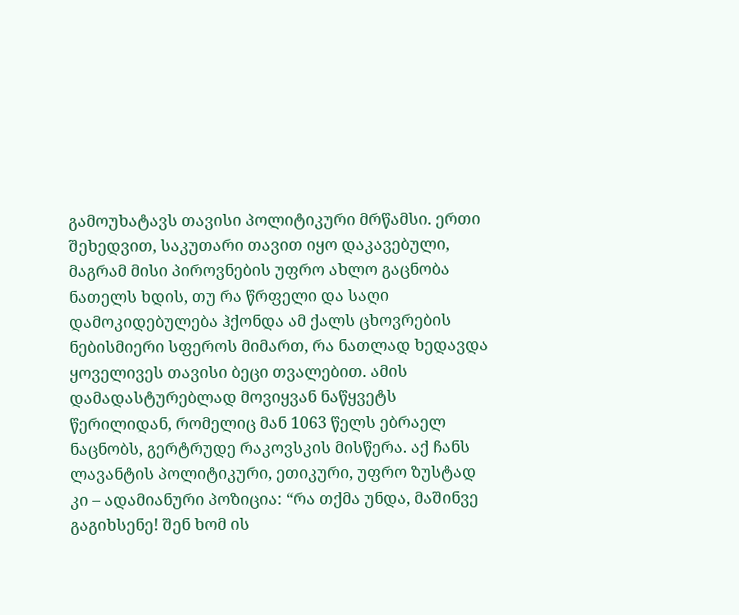გამოუხატავს თავისი პოლიტიკური მრწამსი. ერთი შეხედვით, საკუთარი თავით იყო დაკავებული, მაგრამ მისი პიროვნების უფრო ახლო გაცნობა ნათელს ხდის, თუ რა წრფელი და საღი დამოკიდებულება ჰქონდა ამ ქალს ცხოვრების ნებისმიერი სფეროს მიმართ, რა ნათლად ხედავდა ყოველივეს თავისი ბეცი თვალებით. ამის დამადასტურებლად მოვიყვან ნაწყვეტს წერილიდან, რომელიც მან 1063 წელს ებრაელ ნაცნობს, გერტრუდე რაკოვსკის მისწერა. აქ ჩანს ლავანტის პოლიტიკური, ეთიკური, უფრო ზუსტად კი – ადამიანური პოზიცია: “რა თქმა უნდა, მაშინვე გაგიხსენე! შენ ხომ ის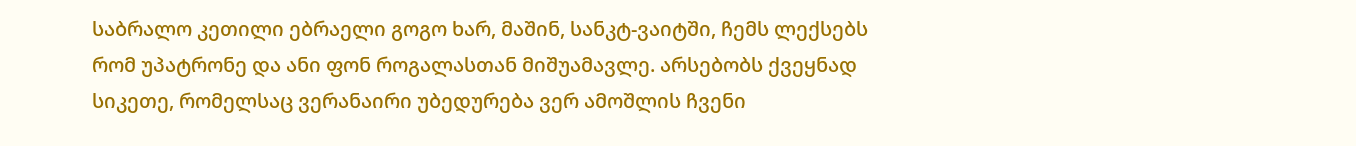საბრალო კეთილი ებრაელი გოგო ხარ, მაშინ, სანკტ-ვაიტში, ჩემს ლექსებს რომ უპატრონე და ანი ფონ როგალასთან მიშუამავლე. არსებობს ქვეყნად სიკეთე, რომელსაც ვერანაირი უბედურება ვერ ამოშლის ჩვენი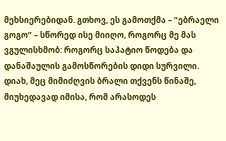მეხსიერებიდან. გთხოვ, ეს გამოთქმა – “ებრაელი გოგო” – სწორედ ისე მიიღო, როგორც მე მას ვგულისხმობ: როგორც საპატიო წოდება და დანაშაულის გამოსწორების დიდი სურვილი. დიახ, მეც მიმიძღვის ბრალი თქვენს წინაშე, მიუხედავად იმისა, რომ არასოდეს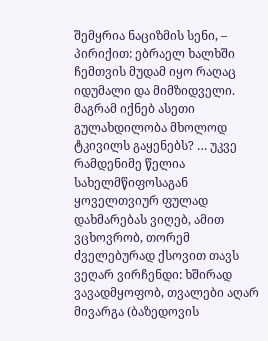შემყრია ნაციზმის სენი, – პირიქით: ებრაელ ხალხში ჩემთვის მუდამ იყო რაღაც იდუმალი და მიმზიდველი. მაგრამ იქნებ ასეთი გულახდილობა მხოლოდ ტკივილს გაყენებს? … უკვე რამდენიმე წელია სახელმწიფოსაგან ყოველთვიურ ფულად დახმარებას ვიღებ, ამით ვცხოვრობ, თორემ ძველებურად ქსოვით თავს ვეღარ ვირჩენდი: ხშირად ვავადმყოფობ, თვალები აღარ მივარგა (ბაზედოვის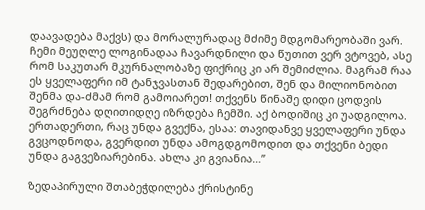დაავადება მაქვს) და მორალურადაც მძიმე მდგომარეობაში ვარ. ჩემი მეუღლე ლოგინადაა ჩავარდნილი და წუთით ვერ ვტოვებ, ასე რომ საკუთარ მკურნალობაზე ფიქრიც კი არ შემიძლია. მაგრამ რაა ეს ყველაფერი იმ ტანჯვასთან შედარებით, შენ და მილიონობით შენმა და-ძმამ რომ გამოიარეთ! თქვენს წინაშე დიდი ცოდვის შეგრძნება დღითიდღე იზრდება ჩემში. აქ ბოდიშიც კი უადგილოა. ერთადერთი, რაც უნდა გვექნა, ესაა: თავიდანვე ყველაფერი უნდა გვცოდნოდა, გვერდით უნდა ამოგდგომოდით და თქვენი ბედი უნდა გაგვეზიარებინა. ახლა კი გვიანია…”

ზედაპირული შთაბეჭდილება ქრისტინე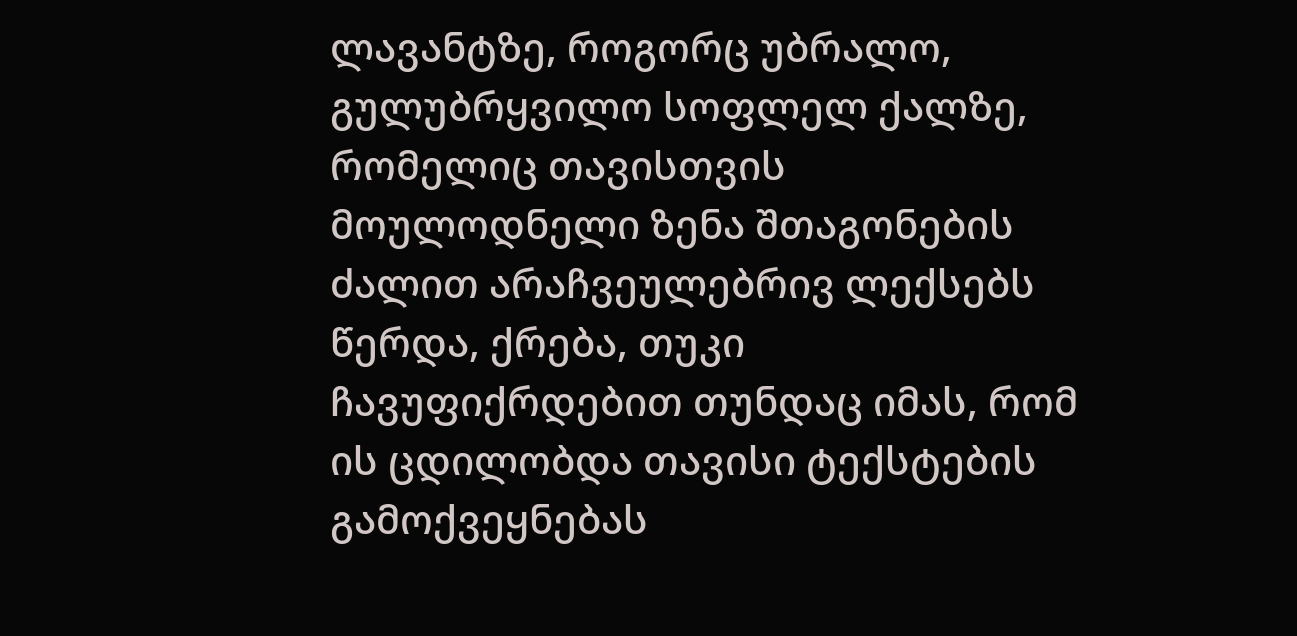ლავანტზე, როგორც უბრალო, გულუბრყვილო სოფლელ ქალზე, რომელიც თავისთვის მოულოდნელი ზენა შთაგონების ძალით არაჩვეულებრივ ლექსებს წერდა, ქრება, თუკი ჩავუფიქრდებით თუნდაც იმას, რომ ის ცდილობდა თავისი ტექსტების გამოქვეყნებას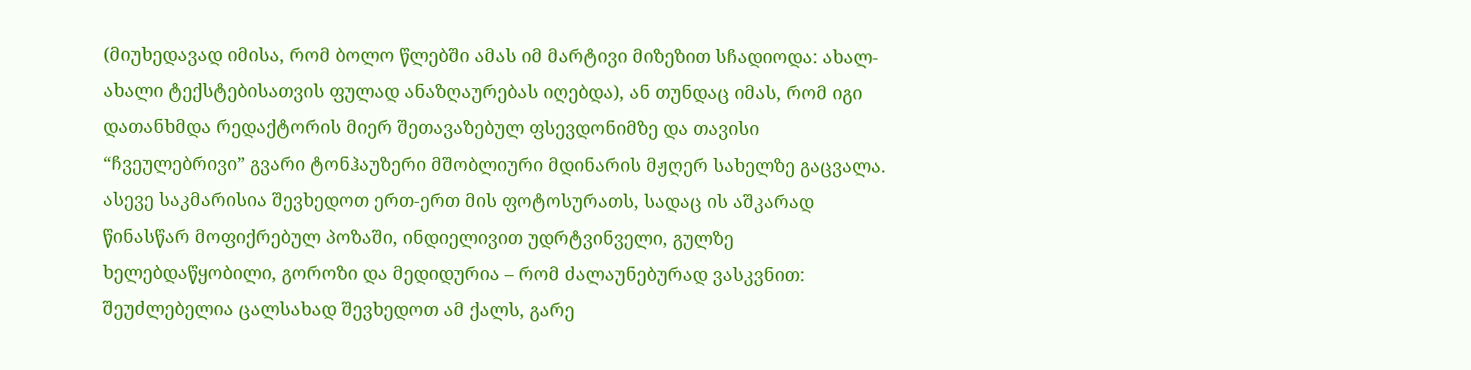(მიუხედავად იმისა, რომ ბოლო წლებში ამას იმ მარტივი მიზეზით სჩადიოდა: ახალ-ახალი ტექსტებისათვის ფულად ანაზღაურებას იღებდა), ან თუნდაც იმას, რომ იგი დათანხმდა რედაქტორის მიერ შეთავაზებულ ფსევდონიმზე და თავისი “ჩვეულებრივი” გვარი ტონჰაუზერი მშობლიური მდინარის მჟღერ სახელზე გაცვალა. ასევე საკმარისია შევხედოთ ერთ-ერთ მის ფოტოსურათს, სადაც ის აშკარად წინასწარ მოფიქრებულ პოზაში, ინდიელივით უდრტვინველი, გულზე ხელებდაწყობილი, გოროზი და მედიდურია – რომ ძალაუნებურად ვასკვნით: შეუძლებელია ცალსახად შევხედოთ ამ ქალს, გარე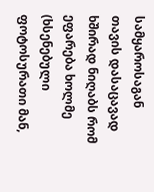სამყაროსაგან თავის დასაცავად ხშირად ნიღაბს რომ ეფარება ხოლმე (ხსენებული ფოტოსურათი მან,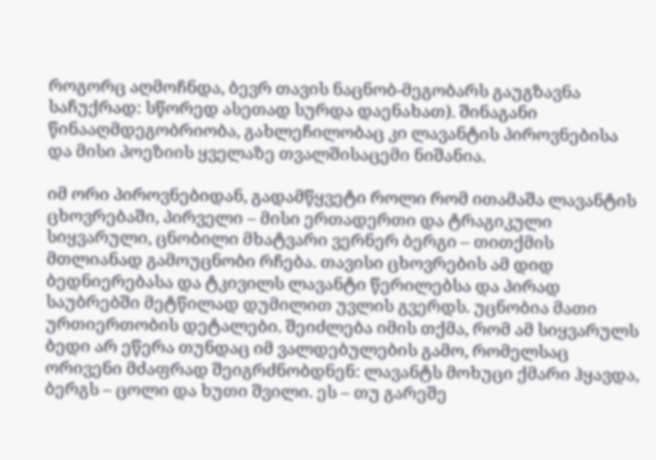როგორც აღმოჩნდა, ბევრ თავის ნაცნობ-მეგობარს გაუგზავნა საჩუქრად: სწორედ ასეთად სურდა დაენახათ). შინაგანი წინააღმდეგობრიობა, გახლეჩილობაც კი ლავანტის პიროვნებისა და მისი პოეზიის ყველაზე თვალშისაცემი ნიშანია.

იმ ორი პიროვნებიდან, გადამწყვეტი როლი რომ ითამაშა ლავანტის ცხოვრებაში, პირველი – მისი ერთადერთი და ტრაგიკული სიყვარული, ცნობილი მხატვარი ვერნერ ბერგი – თითქმის მთლიანად გამოუცნობი რჩება. თავისი ცხოვრების ამ დიდ ბედნიერებასა და ტკივილს ლავანტი წერილებსა და პირად საუბრებში მეტწილად დუმილით უვლის გვერდს. უცნობია მათი ურთიერთობის დეტალები. შეიძლება იმის თქმა, რომ ამ სიყვარულს ბედი არ ეწერა თუნდაც იმ ვალდებულების გამო, რომელსაც ორივენი მძაფრად შეიგრძნობდნენ: ლავანტს მოხუცი ქმარი ჰყავდა, ბერგს – ცოლი და ხუთი შვილი. ეს – თუ გარეშე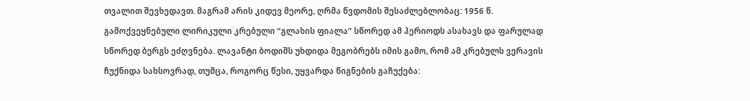თვალით შევხედავთ. მაგრამ არის კიდევ მეორე, ღრმა წვდომის შესაძლებლობაც: 1956 წ. გამოქვეყნებული ლირიკული კრებული “გლახის ფიალა” სწორედ ამ პერიოდს ასახავს და ფარულად სწორედ ბერგს ეძღვნება. ლავანტი ბოდიშს უხდიდა მეგობრებს იმის გამო, რომ ამ კრებულს ვერავის ჩუქნიდა სახსოვრად, თუმცა, როგორც წესი, უყვარდა წიგნების გაჩუქება: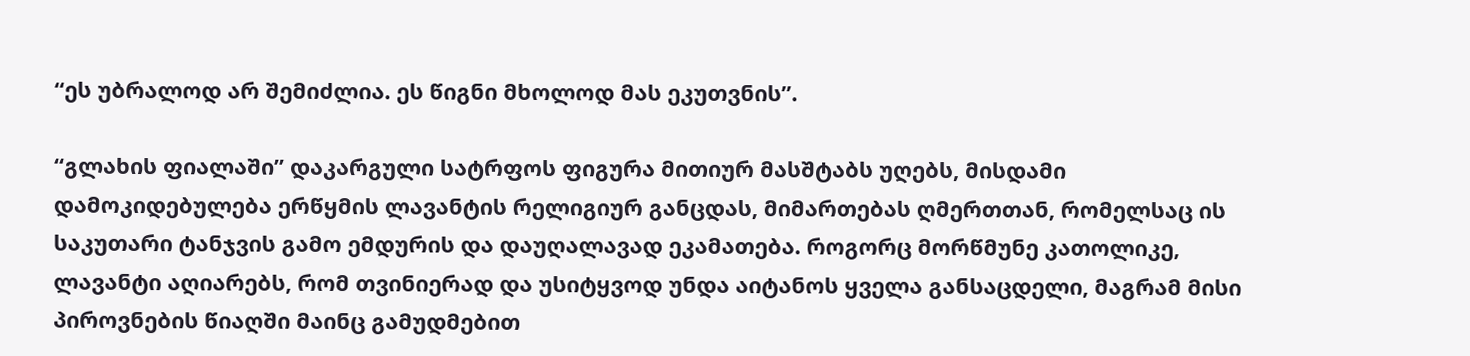“ეს უბრალოდ არ შემიძლია. ეს წიგნი მხოლოდ მას ეკუთვნის”.

“გლახის ფიალაში” დაკარგული სატრფოს ფიგურა მითიურ მასშტაბს უღებს, მისდამი დამოკიდებულება ერწყმის ლავანტის რელიგიურ განცდას, მიმართებას ღმერთთან, რომელსაც ის საკუთარი ტანჯვის გამო ემდურის და დაუღალავად ეკამათება. როგორც მორწმუნე კათოლიკე, ლავანტი აღიარებს, რომ თვინიერად და უსიტყვოდ უნდა აიტანოს ყველა განსაცდელი, მაგრამ მისი პიროვნების წიაღში მაინც გამუდმებით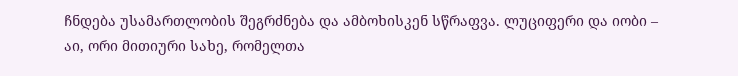ჩნდება უსამართლობის შეგრძნება და ამბოხისკენ სწრაფვა. ლუციფერი და იობი – აი, ორი მითიური სახე, რომელთა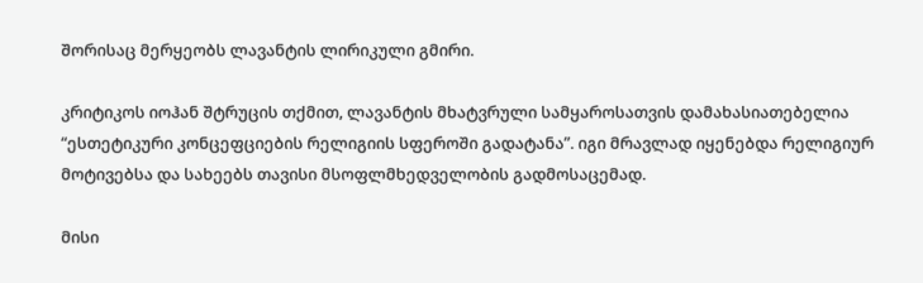შორისაც მერყეობს ლავანტის ლირიკული გმირი.

კრიტიკოს იოჰან შტრუცის თქმით, ლავანტის მხატვრული სამყაროსათვის დამახასიათებელია “ესთეტიკური კონცეფციების რელიგიის სფეროში გადატანა”. იგი მრავლად იყენებდა რელიგიურ მოტივებსა და სახეებს თავისი მსოფლმხედველობის გადმოსაცემად.

მისი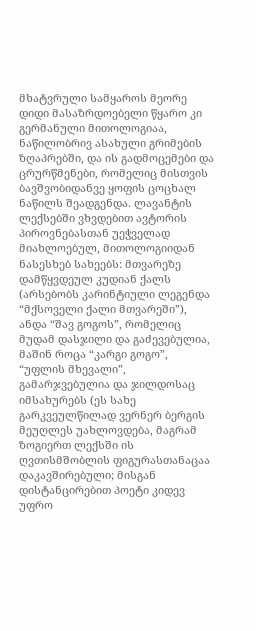მხატვრული სამყაროს მეორე დიდი მასაზრდოებელი წყარო კი გერმანული მითოლოგიაა, ნაწილობრივ ასახული გრიმების ზღაპრებში, და ის გადმოცემები და ცრურწმენები, რომელიც მისთვის ბავშვობიდანვე ყოფის ცოცხალ ნაწილს შეადგენდა. ლავანტის ლექსებში ვხვდებით ავტორის პიროვნებასთან უეჭველად მიახლოებულ, მითოლოგიიდან ნასესხებ სახეებს: მთვარეზე დამწყვდეულ კუდიან ქალს (არსებობს კარინტიული ლეგენდა “მქსოველი ქალი მთვარეში”), ანდა “შავ გოგოს”, რომელიც მუდამ დასჯილი და გაძევებულია, მაშინ როცა “კარგი გოგო”, “უფლის მხევალი”, გამარჯვებულია და ჯილდოსაც იმსახურებს (ეს სახე გარკვეულწილად ვერნერ ბერგის მეუღლეს უახლოვდება, მაგრამ ზოგიერთ ლექსში ის ღვთისმშობლის ფიგურასთანაცაა დაკავშირებული; მისგან დისტანცირებით პოეტი კიდევ უფრო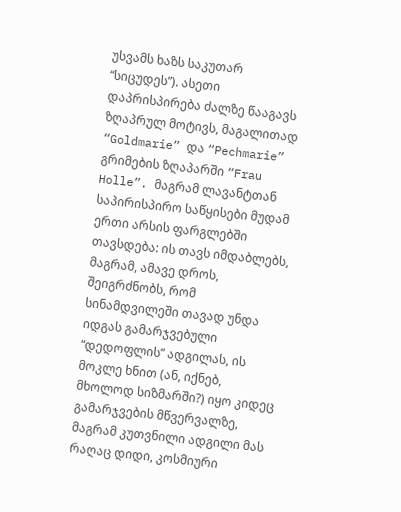უსვამს ხაზს საკუთარ “სიცუდეს”). ასეთი დაპრისპირება ძალზე წააგავს ზღაპრულ მოტივს, მაგალითად “Goldmarie” და “Pechmarie” გრიმების ზღაპარში “Frau Holle”. მაგრამ ლავანტთან საპირისპირო საწყისები მუდამ ერთი არსის ფარგლებში თავსდება: ის თავს იმდაბლებს, მაგრამ, ამავე დროს, შეიგრძნობს, რომ სინამდვილეში თავად უნდა იდგას გამარჯვებული “დედოფლის” ადგილას, ის მოკლე ხნით (ან, იქნებ, მხოლოდ სიზმარში?) იყო კიდეც გამარჯვების მწვერვალზე, მაგრამ კუთვნილი ადგილი მას რაღაც დიდი, კოსმიური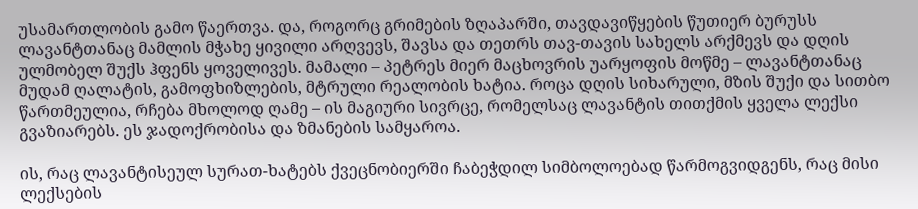უსამართლობის გამო წაერთვა. და, როგორც გრიმების ზღაპარში, თავდავიწყების წუთიერ ბურუსს ლავანტთანაც მამლის მჭახე ყივილი არღვევს, შავსა და თეთრს თავ-თავის სახელს არქმევს და დღის ულმობელ შუქს ჰფენს ყოველივეს. მამალი – პეტრეს მიერ მაცხოვრის უარყოფის მოწმე – ლავანტთანაც მუდამ ღალატის, გამოფხიზლების, მტრული რეალობის ხატია. როცა დღის სიხარული, მზის შუქი და სითბო წართმეულია, რჩება მხოლოდ ღამე – ის მაგიური სივრცე, რომელსაც ლავანტის თითქმის ყველა ლექსი გვაზიარებს. ეს ჯადოქრობისა და ზმანების სამყაროა.

ის, რაც ლავანტისეულ სურათ-ხატებს ქვეცნობიერში ჩაბეჭდილ სიმბოლოებად წარმოგვიდგენს, რაც მისი ლექსების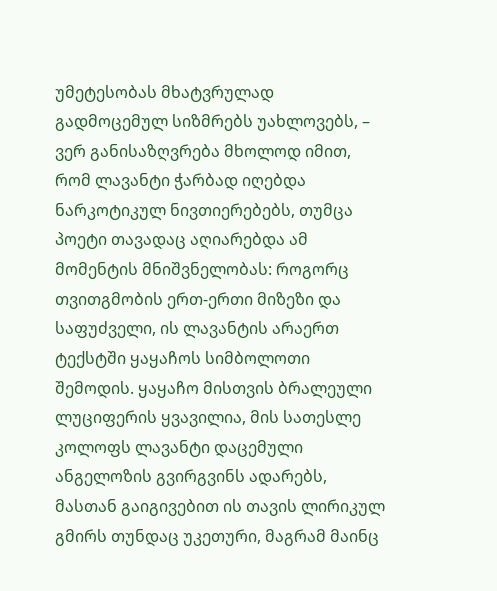უმეტესობას მხატვრულად გადმოცემულ სიზმრებს უახლოვებს, – ვერ განისაზღვრება მხოლოდ იმით, რომ ლავანტი ჭარბად იღებდა ნარკოტიკულ ნივთიერებებს, თუმცა პოეტი თავადაც აღიარებდა ამ მომენტის მნიშვნელობას: როგორც თვითგმობის ერთ-ერთი მიზეზი და საფუძველი, ის ლავანტის არაერთ ტექსტში ყაყაჩოს სიმბოლოთი შემოდის. ყაყაჩო მისთვის ბრალეული ლუციფერის ყვავილია, მის სათესლე კოლოფს ლავანტი დაცემული ანგელოზის გვირგვინს ადარებს, მასთან გაიგივებით ის თავის ლირიკულ გმირს თუნდაც უკეთური, მაგრამ მაინც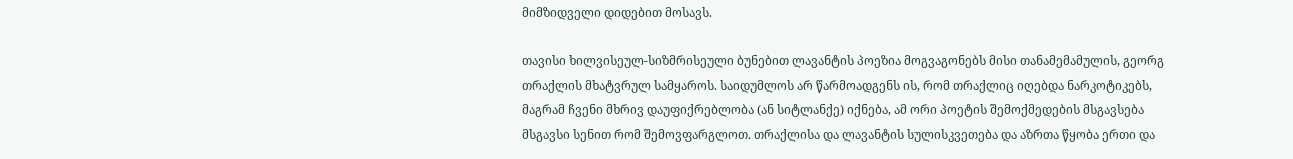მიმზიდველი დიდებით მოსავს.

თავისი ხილვისეულ-სიზმრისეული ბუნებით ლავანტის პოეზია მოგვაგონებს მისი თანამემამულის, გეორგ თრაქლის მხატვრულ სამყაროს. საიდუმლოს არ წარმოადგენს ის, რომ თრაქლიც იღებდა ნარკოტიკებს, მაგრამ ჩვენი მხრივ დაუფიქრებლობა (ან სიტლანქე) იქნება, ამ ორი პოეტის შემოქმედების მსგავსება მსგავსი სენით რომ შემოვფარგლოთ. თრაქლისა და ლავანტის სულისკვეთება და აზრთა წყობა ერთი და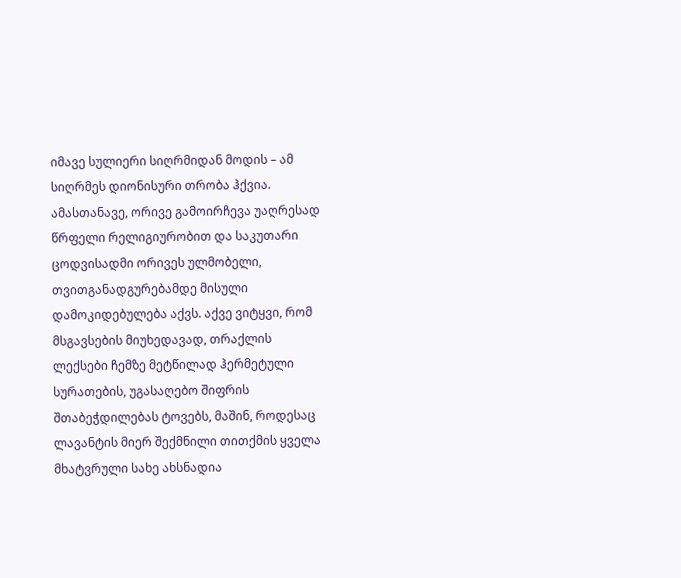იმავე სულიერი სიღრმიდან მოდის – ამ სიღრმეს დიონისური თრობა ჰქვია. ამასთანავე, ორივე გამოირჩევა უაღრესად წრფელი რელიგიურობით და საკუთარი ცოდვისადმი ორივეს ულმობელი, თვითგანადგურებამდე მისული დამოკიდებულება აქვს. აქვე ვიტყვი, რომ მსგავსების მიუხედავად, თრაქლის ლექსები ჩემზე მეტწილად ჰერმეტული სურათების, უგასაღებო შიფრის შთაბეჭდილებას ტოვებს, მაშინ, როდესაც ლავანტის მიერ შექმნილი თითქმის ყველა მხატვრული სახე ახსნადია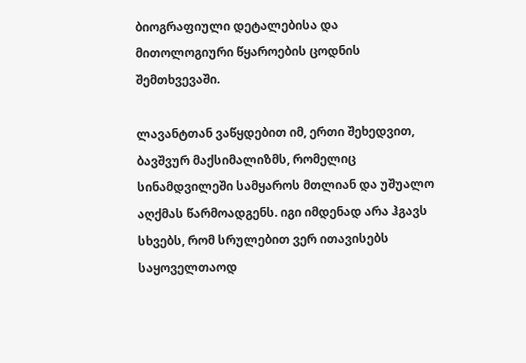ბიოგრაფიული დეტალებისა და მითოლოგიური წყაროების ცოდნის შემთხვევაში.

ლავანტთან ვაწყდებით იმ, ერთი შეხედვით, ბავშვურ მაქსიმალიზმს, რომელიც სინამდვილეში სამყაროს მთლიან და უშუალო აღქმას წარმოადგენს. იგი იმდენად არა ჰგავს სხვებს, რომ სრულებით ვერ ითავისებს საყოველთაოდ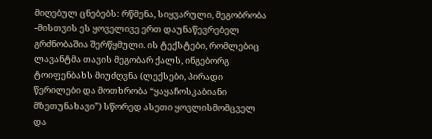მიღებულ ცნებებს: რწმენა, სიყვარული, მეგობრობა -მისთვის ეს ყოველივე ერთ დაუნაწევრებელ გრძნობაშია შერწყმული. ის ტექსტები, რომლებიც ლავანტმა თავის მეგობარ ქალს, ინგებორგ ტოიფენბახს მიუძღვნა (ლექსები, პირადი წერილები და მოთხრობა “ყაყაჩოსკაბიანი მზეთუნახავი”) სწორედ ასეთი ყოვლისმომცველ და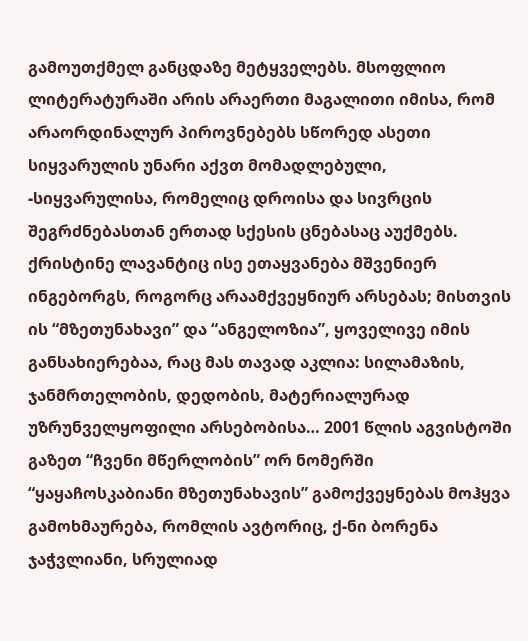გამოუთქმელ განცდაზე მეტყველებს. მსოფლიო ლიტერატურაში არის არაერთი მაგალითი იმისა, რომ არაორდინალურ პიროვნებებს სწორედ ასეთი სიყვარულის უნარი აქვთ მომადლებული, -სიყვარულისა, რომელიც დროისა და სივრცის შეგრძნებასთან ერთად სქესის ცნებასაც აუქმებს. ქრისტინე ლავანტიც ისე ეთაყვანება მშვენიერ ინგებორგს, როგორც არაამქვეყნიურ არსებას; მისთვის ის “მზეთუნახავი” და “ანგელოზია”, ყოველივე იმის განსახიერებაა, რაც მას თავად აკლია: სილამაზის, ჯანმრთელობის, დედობის, მატერიალურად უზრუნველყოფილი არსებობისა… 2001 წლის აგვისტოში გაზეთ “ჩვენი მწერლობის” ორ ნომერში “ყაყაჩოსკაბიანი მზეთუნახავის” გამოქვეყნებას მოჰყვა გამოხმაურება, რომლის ავტორიც, ქ-ნი ბორენა ჯაჭვლიანი, სრულიად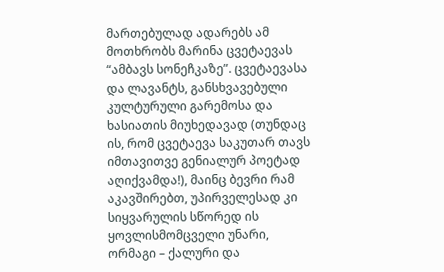მართებულად ადარებს ამ მოთხრობს მარინა ცვეტაევას “ამბავს სონეჩკაზე”. ცვეტაევასა და ლავანტს, განსხვავებული კულტურული გარემოსა და ხასიათის მიუხედავად (თუნდაც ის, რომ ცვეტაევა საკუთარ თავს იმთავითვე გენიალურ პოეტად აღიქვამდა!), მაინც ბევრი რამ აკავშირებთ, უპირველესად კი სიყვარულის სწორედ ის ყოვლისმომცველი უნარი, ორმაგი – ქალური და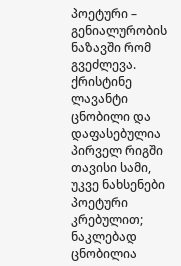პოეტური – გენიალურობის ნაზავში რომ გვეძლევა.
ქრისტინე ლავანტი ცნობილი და დაფასებულია პირველ რიგში თავისი სამი, უკვე ნახსენები პოეტური კრებულით; ნაკლებად ცნობილია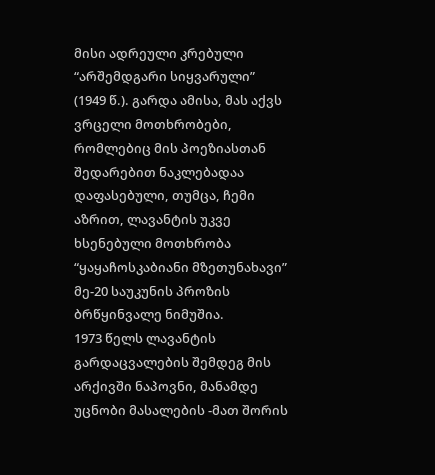მისი ადრეული კრებული “არშემდგარი სიყვარული” (1949 წ.). გარდა ამისა, მას აქვს ვრცელი მოთხრობები, რომლებიც მის პოეზიასთან შედარებით ნაკლებადაა დაფასებული, თუმცა, ჩემი აზრით, ლავანტის უკვე ხსენებული მოთხრობა “ყაყაჩოსკაბიანი მზეთუნახავი” მე-20 საუკუნის პროზის ბრწყინვალე ნიმუშია.
1973 წელს ლავანტის გარდაცვალების შემდეგ მის არქივში ნაპოვნი, მანამდე უცნობი მასალების -მათ შორის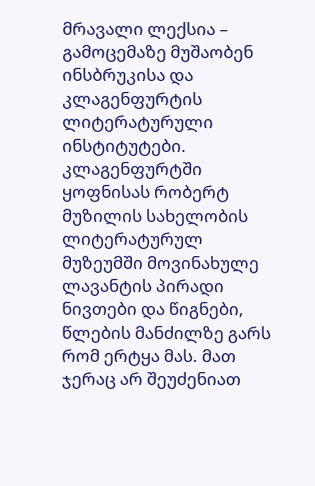მრავალი ლექსია – გამოცემაზე მუშაობენ ინსბრუკისა და კლაგენფურტის ლიტერატურული ინსტიტუტები. კლაგენფურტში ყოფნისას რობერტ მუზილის სახელობის ლიტერატურულ მუზეუმში მოვინახულე ლავანტის პირადი ნივთები და წიგნები, წლების მანძილზე გარს რომ ერტყა მას. მათ ჯერაც არ შეუძენიათ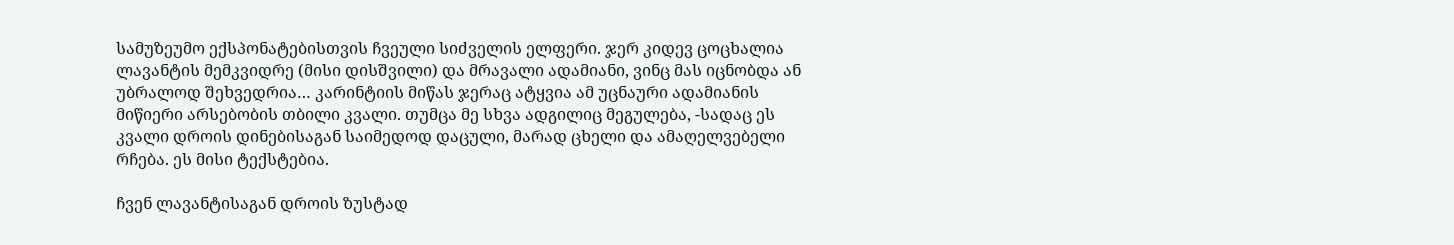სამუზეუმო ექსპონატებისთვის ჩვეული სიძველის ელფერი. ჯერ კიდევ ცოცხალია ლავანტის მემკვიდრე (მისი დისშვილი) და მრავალი ადამიანი, ვინც მას იცნობდა ან უბრალოდ შეხვედრია… კარინტიის მიწას ჯერაც ატყვია ამ უცნაური ადამიანის მიწიერი არსებობის თბილი კვალი. თუმცა მე სხვა ადგილიც მეგულება, -სადაც ეს კვალი დროის დინებისაგან საიმედოდ დაცული, მარად ცხელი და ამაღელვებელი რჩება. ეს მისი ტექსტებია.

ჩვენ ლავანტისაგან დროის ზუსტად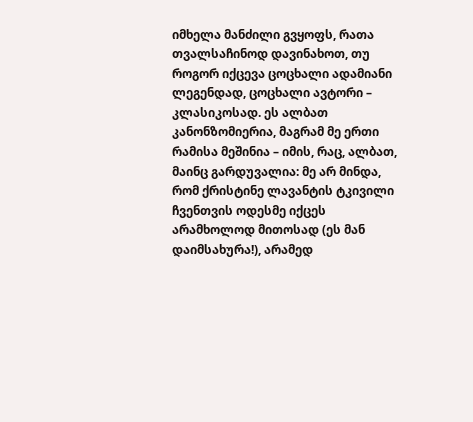იმხელა მანძილი გვყოფს, რათა თვალსაჩინოდ დავინახოთ, თუ როგორ იქცევა ცოცხალი ადამიანი ლეგენდად, ცოცხალი ავტორი – კლასიკოსად. ეს ალბათ კანონზომიერია, მაგრამ მე ერთი რამისა მეშინია – იმის, რაც, ალბათ, მაინც გარდუვალია: მე არ მინდა, რომ ქრისტინე ლავანტის ტკივილი ჩვენთვის ოდესმე იქცეს არამხოლოდ მითოსად (ეს მან დაიმსახურა!), არამედ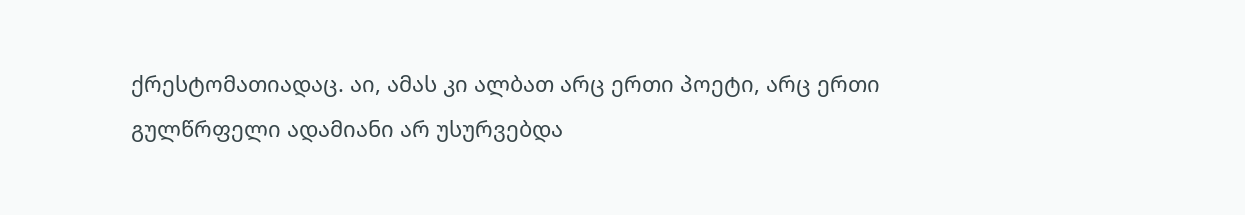ქრესტომათიადაც. აი, ამას კი ალბათ არც ერთი პოეტი, არც ერთი გულწრფელი ადამიანი არ უსურვებდა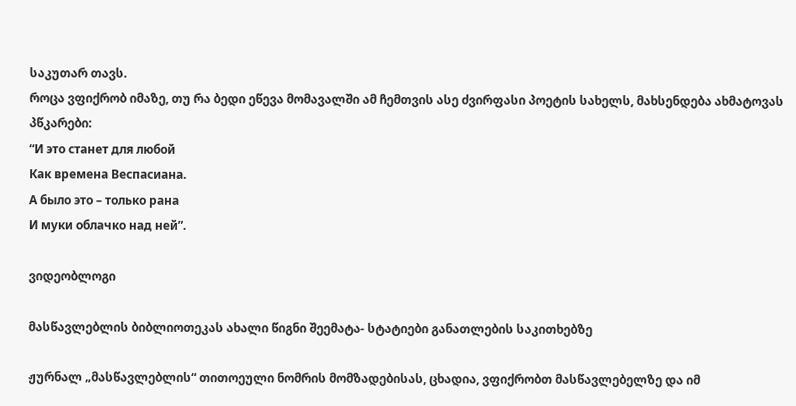საკუთარ თავს.
როცა ვფიქრობ იმაზე, თუ რა ბედი ეწევა მომავალში ამ ჩემთვის ასე ძვირფასი პოეტის სახელს, მახსენდება ახმატოვას პწკარები:
“И это станет для любой
Как времена Веспасиана.
А было это – только рана
И муки облачко над ней”.

ვიდეობლოგი

მასწავლებლის ბიბლიოთეკას ახალი წიგნი შეემატა- სტატიები განათლების საკითხებზე

ჟურნალ „მასწავლებლის“ თითოეული ნომრის მომზადებისას, ცხადია, ვფიქრობთ მასწავლებელზე და იმ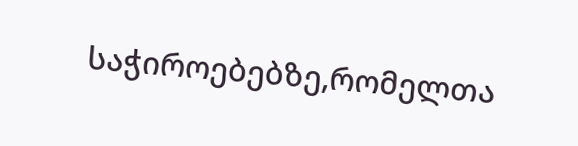საჭიროებებზე,რომელთა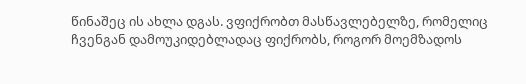წინაშეც ის ახლა დგას. ვფიქრობთ მასწავლებელზე, რომელიც ჩვენგან დამოუკიდებლადაც ფიქრობს, როგორ მოემზადოს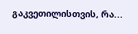გაკვეთილისთვის, რა...